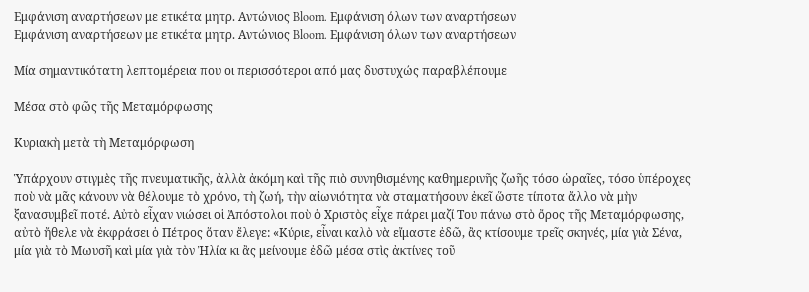Εμφάνιση αναρτήσεων με ετικέτα μητρ. Αντώνιος Bloom. Εμφάνιση όλων των αναρτήσεων
Εμφάνιση αναρτήσεων με ετικέτα μητρ. Αντώνιος Bloom. Εμφάνιση όλων των αναρτήσεων

Μία σημαντικότατη λεπτομέρεια που οι περισσότεροι από μας δυστυχώς παραβλέπουμε

Μέσα στὸ φῶς τῆς Μεταμόρφωσης

Κυριακὴ μετὰ τὴ Μεταμόρφωση

Ὑπάρχουν στιγμὲς τῆς πνευματικῆς, ἀλλὰ ἀκόμη καὶ τῆς πιὸ συνηθισμένης καθημερινῆς ζωῆς τόσο ὡραῖες, τόσο ὑπέροχες ποὺ νὰ μᾶς κάνουν νὰ θέλουμε τὸ χρόνο, τὴ ζωή, τὴν αἰωνιότητα νὰ σταματήσουν ἐκεῖ ὥστε τίποτα ἄλλο νὰ μὴν ξανασυμβεῖ ποτέ. Αὐτὸ εἶχαν νιώσει οἱ Ἀπόστολοι ποὺ ὁ Χριστὸς εἶχε πάρει μαζί Του πάνω στὸ ὄρος τῆς Μεταμόρφωσης, αὐτὸ ἤθελε νὰ ἐκφράσει ὁ Πέτρος ὅταν ἔλεγε: «Κύριε, εἶναι καλὸ νὰ εἴμαστε ἐδῶ, ἂς κτίσουμε τρεῖς σκηνές, μία γιὰ Σένα, μία γιὰ τὸ Μωυσῆ καὶ μία γιὰ τὸν Ἠλία κι ἂς μείνουμε ἐδῶ μέσα στὶς ἀκτίνες τοῦ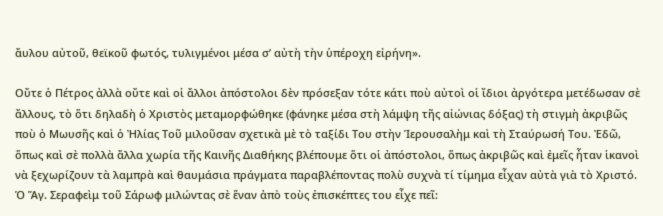ἄυλου αὐτοῦ, θεϊκοῦ φωτός, τυλιγμένοι μέσα σ’ αὐτὴ τὴν ὑπέροχη εἰρήνη».

Οὔτε ὁ Πέτρος ἀλλὰ οὔτε καὶ οἱ ἄλλοι ἀπόστολοι δὲν πρόσεξαν τότε κάτι ποὺ αὐτοὶ οἱ ἴδιοι ἀργότερα μετέδωσαν σὲ ἄλλους, τὸ ὅτι δηλαδὴ ὁ Χριστὸς μεταμορφώθηκε (φάνηκε μέσα στὴ λάμψη τῆς αἰώνιας δόξας) τὴ στιγμὴ ἀκριβῶς ποὺ ὁ Μωυσῆς καὶ ὁ Ἠλίας Τοῦ μιλοῦσαν σχετικὰ μὲ τὸ ταξίδι Του στὴν Ἱερουσαλὴμ καὶ τὴ Σταύρωσή Του. Ἐδῶ, ὅπως καὶ σὲ πολλὰ ἄλλα χωρία τῆς Καινῆς Διαθήκης βλέπουμε ὅτι οἱ ἀπόστολοι, ὅπως ἀκριβῶς καὶ ἐμεῖς ἦταν ἱκανοὶ νὰ ξεχωρίζουν τὰ λαμπρὰ καὶ θαυμάσια πράγματα παραβλέποντας πολὺ συχνὰ τί τίμημα εἶχαν αὐτὰ γιὰ τὸ Χριστό. Ὁ Ἅγ. Σεραφεὶμ τοῦ Σάρωφ μιλώντας σὲ ἕναν ἀπὸ τοὺς ἐπισκέπτες του εἶχε πεῖ: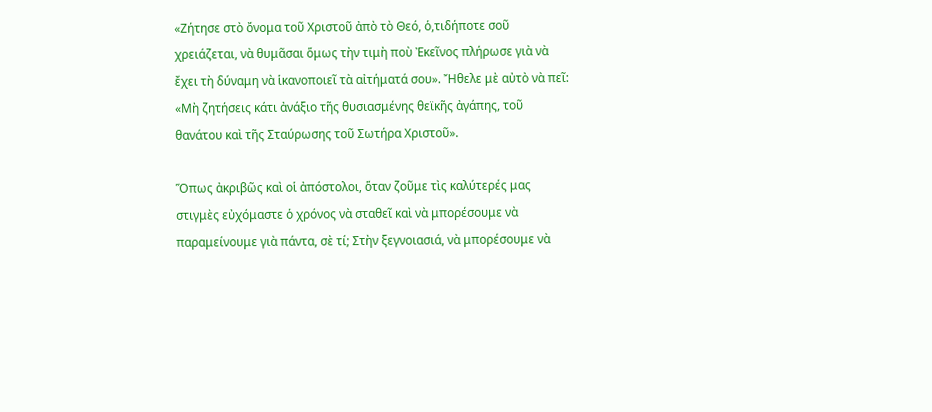«Ζήτησε στὸ ὄνομα τοῦ Χριστοῦ ἀπὸ τὸ Θεό, ὁ,τιδήποτε σοῦ χρειάζεται, νὰ θυμᾶσαι ὅμως τὴν τιμὴ ποὺ Ἐκεῖνος πλήρωσε γιὰ νὰ ἔχει τὴ δύναμη νὰ ἱκανοποιεῖ τὰ αἰτήματά σου». Ἤθελε μὲ αὐτὸ νὰ πεῖ: «Μὴ ζητήσεις κάτι ἀνάξιο τῆς θυσιασμένης θεϊκῆς ἀγάπης, τοῦ θανάτου καὶ τῆς Σταύρωσης τοῦ Σωτήρα Χριστοῦ».

Ὅπως ἀκριβῶς καὶ οἱ ἀπόστολοι, ὅταν ζοῦμε τὶς καλύτερές μας στιγμὲς εὐχόμαστε ὁ χρόνος νὰ σταθεῖ καὶ νὰ μπορέσουμε νὰ παραμείνουμε γιὰ πάντα, σὲ τί; Στὴν ξεγνοιασιά, νὰ μπορέσουμε νὰ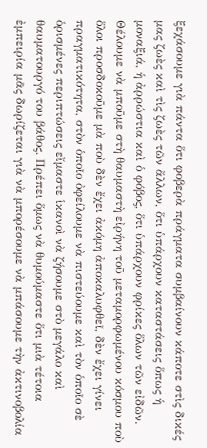ξεχάσουμε γιὰ πάντα ὅτι φοβερὰ πράγματα συμβαίνουν κάποτε στὶς δικές μας ζωὲς καὶ τὶς ζωὲς τῶν ἄλλων, ὅτι ὑπάρχουν καταστάσεις ὅπως ἡ μοναξιά, ἡ ἀρρώστια καὶ ὁ φόβος, ὅτι ὑπάρχουν φρίκες ὅλων τῶν εἰδῶν. Θέλουμε νὰ μποῦμε στὴ θαυμαστὴ εἰρήνη τοῦ μεταμορφωμένου κόσμου ποὺ ὅλοι προσδοκοῦμε μὰ ποὺ δὲν ἔχει ἀκόμη ἀποκαλυφθεῖ, δὲν ἔχει γίνει πραγματικότητα, στὸν ὁποῖο ὀφείλουμε νὰ πιστεύουμε καὶ τὸν ὁποῖο σὲ ὁρισμένες περιπτώσεις εἴμαστε ἱκανοὶ νὰ ζήσουμε στὸ μεγάλο καὶ θαυματουργό του βάθος. Πρέπει ὅμως νὰ θυμούμαστε ὅτι μιὰ τέτοια ἐμπειρία μᾶς δωρίζεται γιὰ νὰ μπορέσουμε νὰ μπάσουμε τὴν ἀκτινοβολία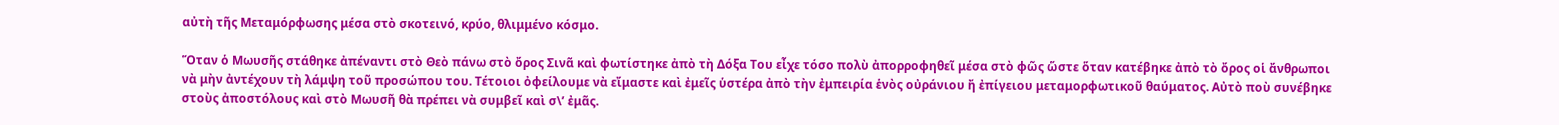αὐτὴ τῆς Μεταμόρφωσης μέσα στὸ σκοτεινό, κρύο, θλιμμένο κόσμο.

Ὅταν ὁ Μωυσῆς στάθηκε ἀπέναντι στὸ Θεὸ πάνω στὸ ὄρος Σινᾶ καὶ φωτίστηκε ἀπὸ τὴ Δόξα Του εἶχε τόσο πολὺ ἀπορροφηθεῖ μέσα στὸ φῶς ὥστε ὅταν κατέβηκε ἀπὸ τὸ ὄρος οἱ ἄνθρωποι νὰ μὴν ἀντέχουν τὴ λάμψη τοῦ προσώπου του. Τέτοιοι ὀφείλουμε νὰ εἴμαστε καὶ ἐμεῖς ὑστέρα ἀπὸ τὴν ἐμπειρία ἑνὸς οὐράνιου ἤ ἐπίγειου μεταμορφωτικοῦ θαύματος. Αὐτὸ ποὺ συνέβηκε στοὺς ἀποστόλους καὶ στὸ Μωυσῆ θὰ πρέπει νὰ συμβεῖ καὶ σ\’ ἐμᾶς.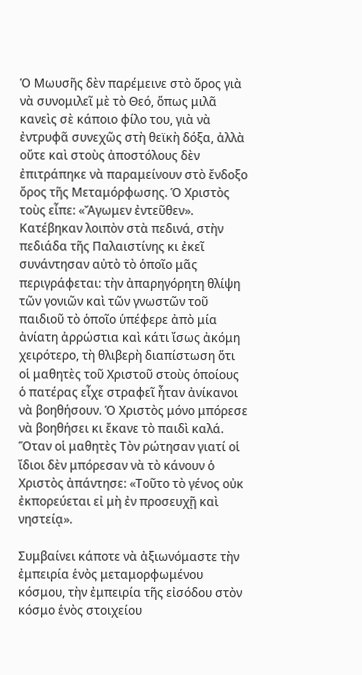Ὁ Μωυσῆς δὲν παρέμεινε στὸ ὄρος γιὰ νὰ συνομιλεῖ μὲ τὸ Θεό, ὅπως μιλᾶ κανεὶς σὲ κάποιο φίλο του, γιὰ νὰ ἐντρυφᾶ συνεχῶς στὴ θεϊκὴ δόξα, ἀλλὰ οὔτε καὶ στοὺς ἀποστόλους δὲν ἐπιτράπηκε νὰ παραμείνουν στὸ ἔνδοξο ὄρος τῆς Μεταμόρφωσης. Ὁ Χριστὸς τοὺς εἶπε: «Ἄγωμεν ἐντεῦθεν». Κατέβηκαν λοιπὸν στὰ πεδινά, στὴν πεδιάδα τῆς Παλαιστίνης κι ἐκεῖ συνάντησαν αὐτὸ τὸ ὁποῖο μᾶς περιγράφεται: τὴν ἀπαρηγόρητη θλίψη τῶν γονιῶν καὶ τῶν γνωστῶν τοῦ παιδιοῦ τὸ ὁποῖο ὑπέφερε ἀπὸ μία ἀνίατη ἀρρώστια καὶ κάτι ἴσως ἀκόμη χειρότερο, τὴ θλιβερὴ διαπίστωση ὅτι οἱ μαθητὲς τοῦ Χριστοῦ στοὺς ὁποίους ὁ πατέρας εἶχε στραφεῖ ἦταν ἀνίκανοι νὰ βοηθήσουν. Ὁ Χριστὸς μόνο μπόρεσε νὰ βοηθήσει κι ἔκανε τὸ παιδὶ καλά. Ὅταν οἱ μαθητὲς Τὸν ρώτησαν γιατί οἱ ἴδιοι δὲν μπόρεσαν νὰ τὸ κάνουν ὁ Χριστὸς ἀπάντησε: «Τοῦτο τὸ γένος οὐκ ἐκπορεύεται εἰ μὴ ἐν προσευχῇ καὶ νηστείᾳ».

Συμβαίνει κάποτε νὰ ἀξιωνόμαστε τὴν ἐμπειρία ἑνὸς μεταμορφωμένου κόσμου, τὴν ἐμπειρία τῆς εἰσόδου στὸν κόσμο ἑνὸς στοιχείου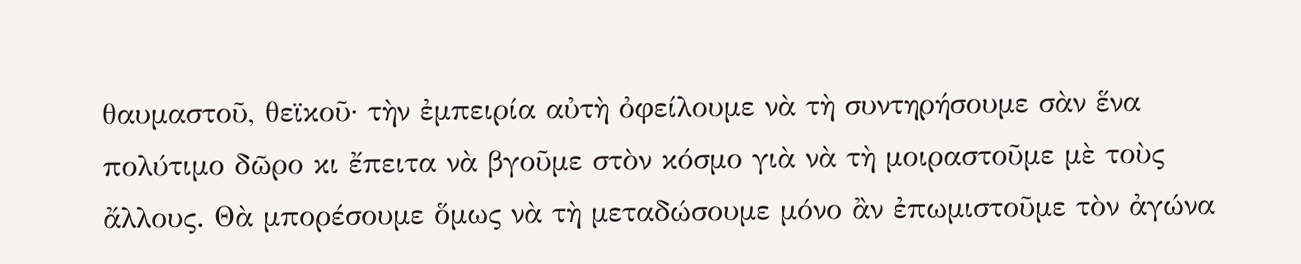θαυμαστοῦ, θεϊκοῦ· τὴν ἐμπειρία αὐτὴ ὀφείλουμε νὰ τὴ συντηρήσουμε σὰν ἕνα πολύτιμο δῶρο κι ἔπειτα νὰ βγοῦμε στὸν κόσμο γιὰ νὰ τὴ μοιραστοῦμε μὲ τοὺς ἄλλους. Θὰ μπορέσουμε ὅμως νὰ τὴ μεταδώσουμε μόνο ἂν ἐπωμιστοῦμε τὸν ἀγώνα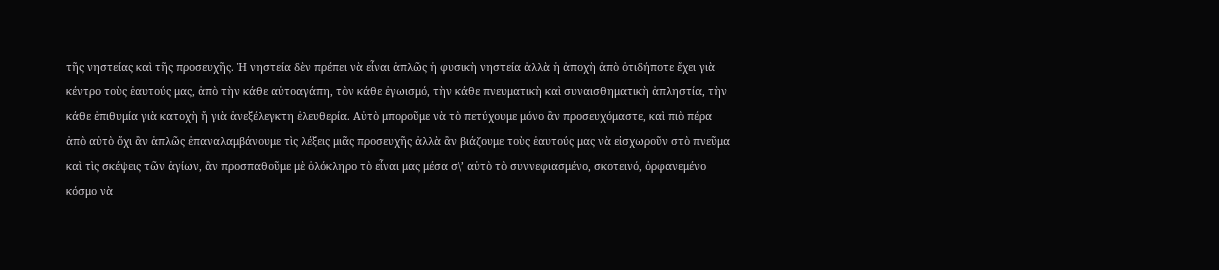τῆς νηστείας καὶ τῆς προσευχῆς. Ἡ νηστεία δὲν πρέπει νὰ εἶναι ἁπλῶς ἡ φυσικὴ νηστεία ἀλλὰ ἡ ἀποχὴ ἀπὸ ὁτιδήποτε ἔχει γιὰ κέντρο τοὺς ἑαυτούς μας, ἀπὸ τὴν κάθε αὐτοαγάπη, τὸν κάθε ἐγωισμό, τὴν κάθε πνευματικὴ καὶ συναισθηματικὴ ἀπληστία, τὴν κάθε ἐπιθυμία γιὰ κατοχὴ ἤ γιὰ ἀνεξέλεγκτη ἐλευθερία. Αὐτὸ μποροῦμε νὰ τὸ πετύχουμε μόνο ἂν προσευχόμαστε, καὶ πιὸ πέρα ἀπὸ αὐτὸ ὄχι ἂν ἁπλῶς ἐπαναλαμβάνουμε τὶς λέξεις μιᾶς προσευχῆς ἀλλὰ ἂν βιάζουμε τοὺς ἑαυτούς μας νὰ εἰσχωροῦν στὸ πνεῦμα καὶ τὶς σκέψεις τῶν ἁγίων, ἂν προσπαθοῦμε μὲ ὁλόκληρο τὸ εἶναι μας μέσα σ\’ αὐτὸ τὸ συννεφιασμένο, σκοτεινό, ὀρφανεμένο κόσμο νὰ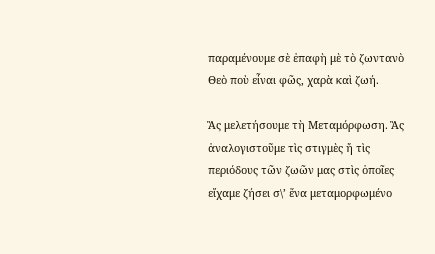παραμένουμε σὲ ἐπαφὴ μὲ τὸ ζωντανὸ Θεὸ ποὺ εἶναι φῶς, χαρὰ καὶ ζωή.

Ἂς μελετήσουμε τὴ Μεταμόρφωση. Ἂς ἀναλογιστοῦμε τὶς στιγμὲς ἤ τὶς περιόδους τῶν ζωῶν μας στὶς ὁποῖες εἴχαμε ζήσει σ\’ ἕνα μεταμορφωμένο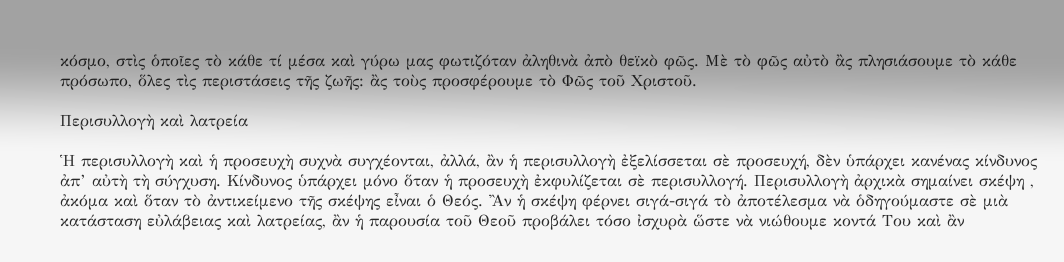κόσμο, στὶς ὁποῖες τὸ κάθε τί μέσα καὶ γύρω μας φωτιζόταν ἀληθινὰ ἀπὸ θεϊκὸ φῶς. Μὲ τὸ φῶς αὐτὸ ἂς πλησιάσουμε τὸ κάθε πρόσωπο, ὅλες τὶς περιστάσεις τῆς ζωῆς: ἂς τοὺς προσφέρουμε τὸ Φῶς τοῦ Χριστοῦ.

Περισυλλογὴ καὶ λατρεία

Ἡ περισυλλογὴ καὶ ἡ προσευχὴ συχνὰ συγχέονται, ἀλλά, ἂν ἡ περισυλλογὴ ἐξελίσσεται σὲ προσευχή, δὲν ὑπάρχει κανένας κίνδυνος ἀπ’ αὐτὴ τὴ σύγχυση. Κίνδυνος ὑπάρχει μόνο ὅταν ἡ προσευχὴ ἐκφυλίζεται σὲ περισυλλογή. Περισυλλογὴ ἀρχικὰ σημαίνει σκέψη , ἀκόμα καὶ ὅταν τὸ ἀντικείμενο τῆς σκέψης εἶναι ὁ Θεός. Ἂν ἡ σκέψη φέρνει σιγά-σιγά τὸ ἀποτέλεσμα νὰ ὁδηγούμαστε σὲ μιὰ κατάσταση εὐλάβειας καὶ λατρείας, ἂν ἡ παρουσία τοῦ Θεοῦ προβάλει τόσο ἰσχυρὰ ὥστε νὰ νιώθουμε κοντά Του καὶ ἂν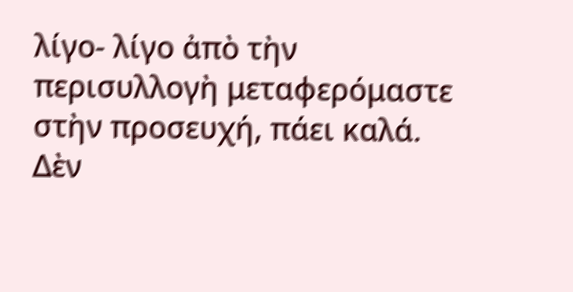λίγο- λίγο ἀπὸ τὴν περισυλλογὴ μεταφερόμαστε στὴν προσευχή, πάει καλά. Δὲν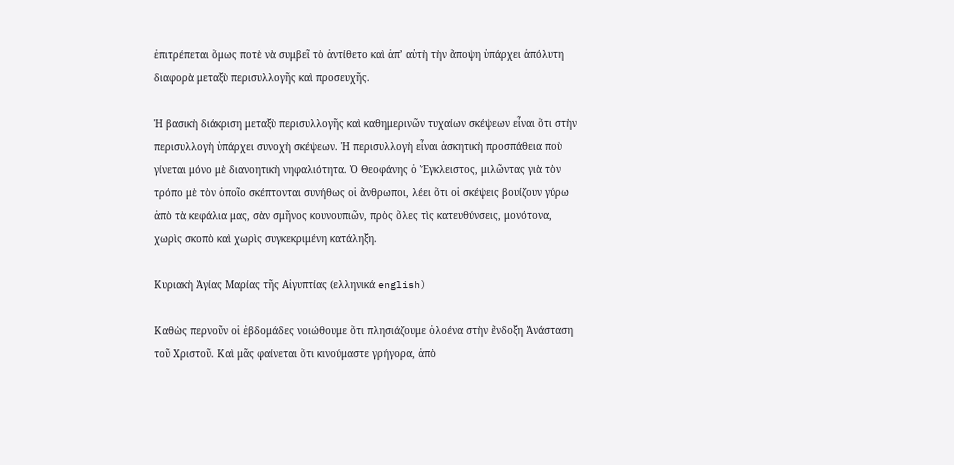ἐπιτρέπεται ὅμως ποτὲ νὰ συμβεῖ τὸ ἀντίθετο καὶ ἀπ’ αὐτὴ τὴν ἄποψη ὑπάρχει ἀπόλυτη διαφορὰ μεταξὺ περισυλλογῆς καὶ προσευχῆς.

Ἡ βασικὴ διάκριση μεταξὺ περισυλλογῆς καὶ καθημερινῶν τυχαίων σκέψεων εἶναι ὅτι στὴν περισυλλογὴ ὑπάρχει συνοχὴ σκέψεων. Ἡ περισυλλογὴ εἶναι ἀσκητικὴ προσπάθεια ποὺ γίνεται μόνο μὲ διανοητικὴ νηφαλιότητα. Ὁ Θεοφάνης ὁ Ἔγκλειστος, μιλῶντας γιὰ τὸν τρόπο μὲ τὸν ὁποῖο σκέπτονται συνήθως οἱ ἄνθρωποι, λέει ὅτι οἱ σκέψεις βουίζουν γύρω ἀπὸ τὰ κεφάλια μας, σὰν σμῆνος κουνουπιῶν, πρὸς ὅλες τὶς κατευθύνσεις, μονότονα, χωρὶς σκοπὸ καὶ χωρὶς συγκεκριμένη κατάληξη.

Κυριακὴ Ἁγίας Μαρίας τῆς Αἰγυπτίας (ελληνικά english)

Καθὼς περνοῦν οἱ ἑβδομάδες νοιώθουμε ὅτι πλησιάζουμε ὁλοένα στὴν ἔνδοξη Ἀνάσταση τοῦ Χριστοῦ. Καὶ μᾶς φαίνεται ὅτι κινούμαστε γρήγορα, ἀπὸ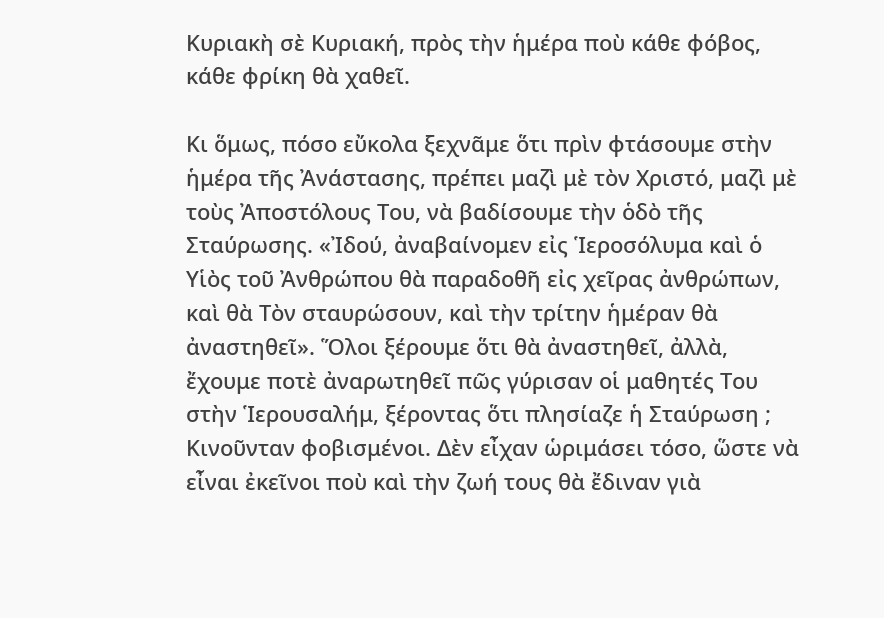Κυριακὴ σὲ Κυριακή, πρὸς τὴν ἡμέρα ποὺ κάθε φόβος, κάθε φρίκη θὰ χαθεῖ.

Κι ὅμως, πόσο εὔκολα ξεχνᾶμε ὅτι πρὶν φτάσουμε στὴν ἡμέρα τῆς Ἀνάστασης, πρέπει μαζὶ μὲ τὸν Χριστό, μαζὶ μὲ τοὺς Ἀποστόλους Του, νὰ βαδίσουμε τὴν ὁδὸ τῆς Σταύρωσης. «Ἰδού, ἀναβαίνομεν εἰς Ἱεροσόλυμα καὶ ὁ Υἱὸς τοῦ Ἀνθρώπου θὰ παραδοθῆ εἰς χεῖρας ἀνθρώπων, καὶ θὰ Τὸν σταυρώσουν, καὶ τὴν τρίτην ἡμέραν θὰ ἀναστηθεῖ». Ὅλοι ξέρουμε ὅτι θὰ ἀναστηθεῖ, ἀλλὰ, ἔχουμε ποτὲ ἀναρωτηθεῖ πῶς γύρισαν οἱ μαθητές Του στὴν Ἱερουσαλήμ, ξέροντας ὅτι πλησίαζε ἡ Σταύρωση ; Κινοῦνταν φοβισμένοι. Δὲν εἶχαν ὡριμάσει τόσο, ὥστε νὰ εἶναι ἐκεῖνοι ποὺ καὶ τὴν ζωή τους θὰ ἔδιναν γιὰ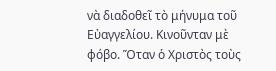νὰ διαδοθεῖ τὸ μήνυμα τοῦ Εὐαγγελίου. Κινοῦνταν μὲ φόβο. Ὅταν ὁ Χριστὸς τοὺς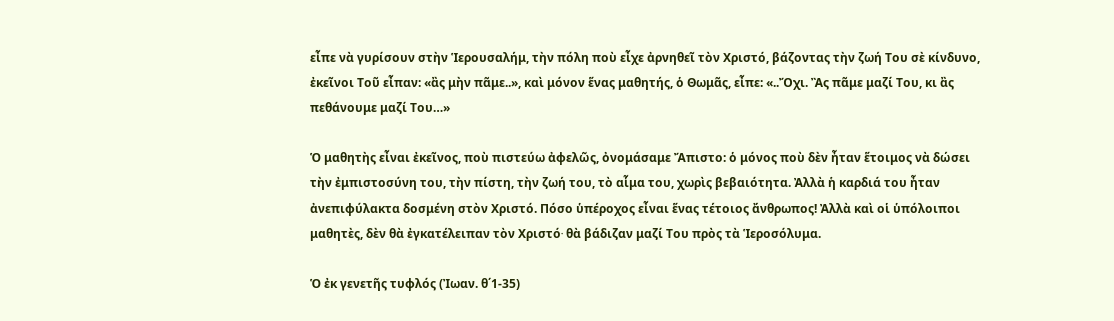εἶπε νὰ γυρίσουν στὴν Ἱερουσαλήμ, τὴν πόλη ποὺ εἶχε ἀρνηθεῖ τὸν Χριστό, βάζοντας τὴν ζωή Του σὲ κίνδυνο, ἐκεῖνοι Τοῦ εἶπαν: «ἂς μὴν πᾶμε..», καὶ μόνον ἕνας μαθητής, ὁ Θωμᾶς, εἶπε: «..Ὄχι. Ἂς πᾶμε μαζί Του, κι ἂς πεθάνουμε μαζί Του…»

Ὁ μαθητὴς εἶναι ἐκεῖνος, ποὺ πιστεύω ἀφελῶς, ὀνομάσαμε Ἄπιστο: ὁ μόνος ποὺ δὲν ἦταν ἕτοιμος νὰ δώσει τὴν ἐμπιστοσύνη του, τὴν πίστη, τὴν ζωή του, τὸ αἷμα του, χωρὶς βεβαιότητα. Ἀλλὰ ἡ καρδιά του ἦταν ἀνεπιφύλακτα δοσμένη στὸν Χριστό. Πόσο ὑπέροχος εἶναι ἕνας τέτοιος ἄνθρωπος! Ἀλλὰ καὶ οἱ ὑπόλοιποι μαθητὲς, δὲν θὰ ἐγκατέλειπαν τὸν Χριστό∙ θὰ βάδιζαν μαζί Του πρὸς τὰ Ἱεροσόλυμα.

Ὁ ἐκ γενετῆς τυφλός (Ἰωαν. θ΄1-35)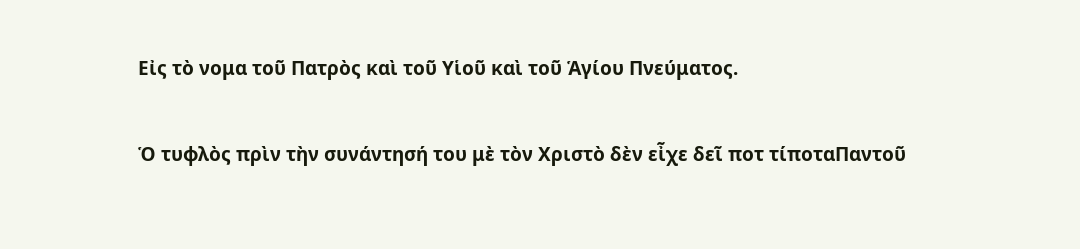Εἰς τὸ νομα τοῦ Πατρὸς καὶ τοῦ Υἱοῦ καὶ τοῦ Ἁγίου Πνεύματος.

Ὁ τυφλὸς πρὶν τὴν συνάντησή του μὲ τὸν Χριστὸ δὲν εἶχε δεῖ ποτ τίποταΠαντοῦ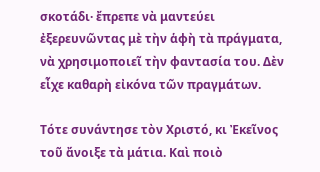σκοτάδι· ἔπρεπε νὰ μαντεύει ἐξερευνῶντας μὲ τὴν ἁφὴ τὰ πράγματα, νὰ χρησιμοποιεῖ τὴν φαντασία του. Δὲν εἶχε καθαρὴ εἰκόνα τῶν πραγμάτων.

Τότε συνάντησε τὸν Χριστό, κι Ἐκεῖνος τοῦ ἄνοιξε τὰ μάτια. Καὶ ποιὸ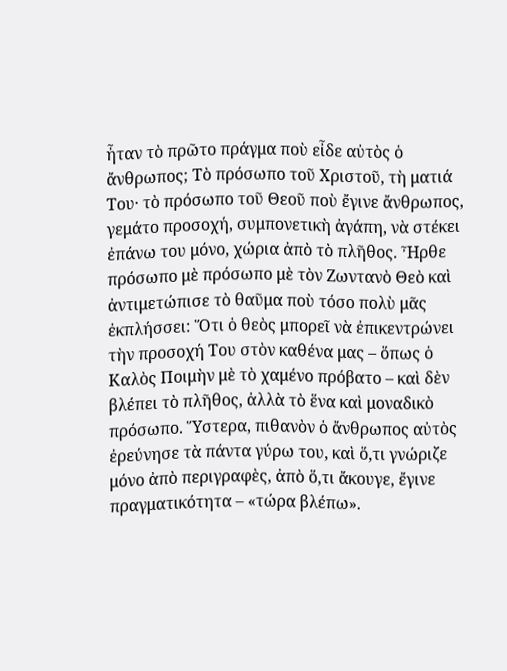ἦταν τὸ πρῶτο πράγμα ποὺ εἶδε αὐτὸς ὁ ἄνθρωπος; Τὸ πρόσωπο τοῦ Χριστοῦ, τὴ ματιά Του· τὸ πρόσωπο τοῦ Θεοῦ ποὺ ἔγινε ἄνθρωπος, γεμάτο προσοχή, συμπονετικὴ ἀγάπη, νὰ στέκει ἐπάνω του μόνο, χώρια ἀπὸ τὸ πλῆθος. Ἦρθε πρόσωπο μὲ πρόσωπο μὲ τὸν Ζωντανὸ Θεὸ καὶ ἀντιμετώπισε τὸ θαῦμα ποὺ τόσο πολὺ μᾶς ἐκπλήσσει: Ὅτι ὁ θεὸς μπορεῖ νὰ ἐπικεντρώνει τὴν προσοχή Του στὸν καθένα μας – ὅπως ὁ Καλὸς Ποιμὴν μὲ τὸ χαμένο πρόβατο – καὶ δὲν βλέπει τὸ πλῆθος, ἀλλὰ τὸ ἕνα καὶ μοναδικὸ πρόσωπο. Ὕστερα, πιθανὸν ὁ ἄνθρωπος αὐτὸς ἐρεύνησε τὰ πάντα γύρω του, καὶ ὅ,τι γνώριζε μόνο ἀπὸ περιγραφὲς, ἀπὸ ὅ,τι ἄκουγε, ἔγινε πραγματικότητα – «τώρα βλέπω».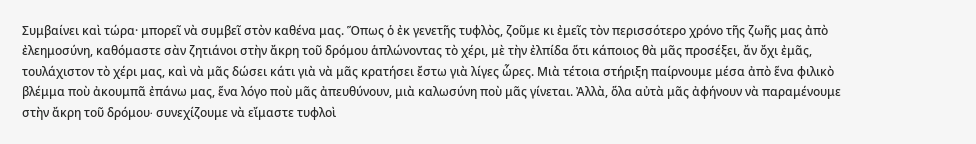Συμβαίνει καὶ τώρα· μπορεῖ νὰ συμβεῖ στὸν καθένα μας. Ὅπως ὁ ἐκ γενετῆς τυφλὸς, ζοῦμε κι ἐμεῖς τὸν περισσότερο χρόνο τῆς ζωῆς μας ἀπὸ ἐλεημοσύνη, καθόμαστε σὰν ζητιάνοι στὴν ἄκρη τοῦ δρόμου ἁπλώνοντας τὸ χέρι, μὲ τὴν ἐλπίδα ὅτι κάποιος θὰ μᾶς προσέξει, ἄν ὄχι ἐμᾶς, τουλάχιστον τὸ χέρι μας, καὶ νὰ μᾶς δώσει κάτι γιὰ νὰ μᾶς κρατήσει ἔστω γιὰ λίγες ὧρες. Μιὰ τέτοια στήριξη παίρνουμε μέσα ἀπὸ ἕνα φιλικὸ βλέμμα ποὺ ἀκουμπᾶ ἐπάνω μας, ἕνα λόγο ποὺ μᾶς ἀπευθύνουν, μιὰ καλωσύνη ποὺ μᾶς γίνεται. Ἀλλὰ, ὅλα αὐτὰ μᾶς ἀφήνουν νὰ παραμένουμε στὴν ἄκρη τοῦ δρόμου∙ συνεχίζουμε νὰ εἴμαστε τυφλοὶ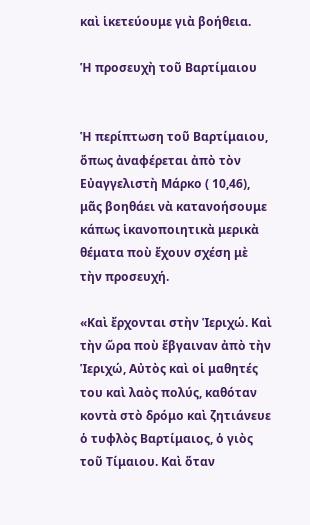καὶ ἱκετεύουμε γιὰ βοήθεια.

Ἡ προσευχὴ τοῦ Βαρτίμαιου


Ἡ περίπτωση τοῦ Βαρτίμαιου, ὅπως ἀναφέρεται ἀπὸ τὸν Εὐαγγελιστὴ Μάρκο ( 10,46), μᾶς βοηθάει νὰ κατανοήσουμε κάπως ἱκανοποιητικὰ μερικὰ θέματα ποὺ ἔχουν σχέση μὲ τὴν προσευχή.

«Καὶ ἔρχονται στὴν Ἱεριχώ. Καὶ τὴν ὥρα ποὺ ἔβγαιναν ἀπὸ τὴν Ἱεριχώ, Αὐτὸς καὶ οἱ μαθητές του καὶ λαὸς πολύς, καθόταν κοντὰ στὸ δρόμο καὶ ζητιάνευε ὁ τυφλὸς Βαρτίμαιος, ὁ γιὸς τοῦ Τίμαιου. Καὶ ὅταν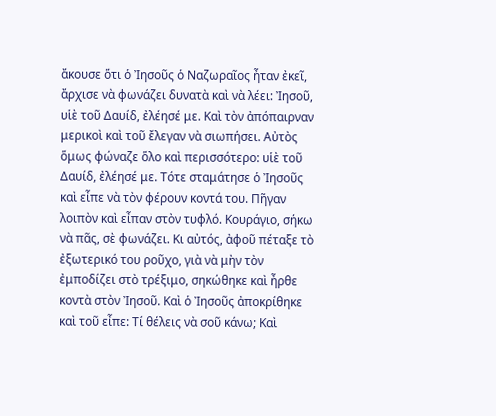ἄκουσε ὅτι ὁ Ἰησοῦς ὁ Ναζωραῖος ἦταν ἐκεῖ, ἄρχισε νὰ φωνάζει δυνατὰ καὶ νὰ λέει: Ἰησοῦ, υἱὲ τοῦ Δαυίδ, ἐλέησέ με. Καὶ τὸν ἀπόπαιρναν μερικοὶ καὶ τοῦ ἔλεγαν νὰ σιωπήσει. Αὐτὸς ὅμως φώναζε ὅλο καὶ περισσότερο: υἱὲ τοῦ Δαυίδ, ἐλέησέ με. Τότε σταμάτησε ὁ Ἰησοῦς καὶ εἶπε νὰ τὸν φέρουν κοντά του. Πῆγαν λοιπὸν καὶ εἶπαν στὸν τυφλό. Κουράγιο, σήκω νὰ πᾶς, σὲ φωνάζει. Κι αὐτός, ἀφοῦ πέταξε τὸ ἐξωτερικό του ροῦχο, γιὰ νὰ μὴν τὸν ἐμποδίζει στὸ τρέξιμο, σηκώθηκε καὶ ἦρθε κοντὰ στὸν Ἰησοῦ. Καὶ ὁ Ἰησοῦς ἀποκρίθηκε καὶ τοῦ εἶπε: Τί θέλεις νὰ σοῦ κάνω; Καὶ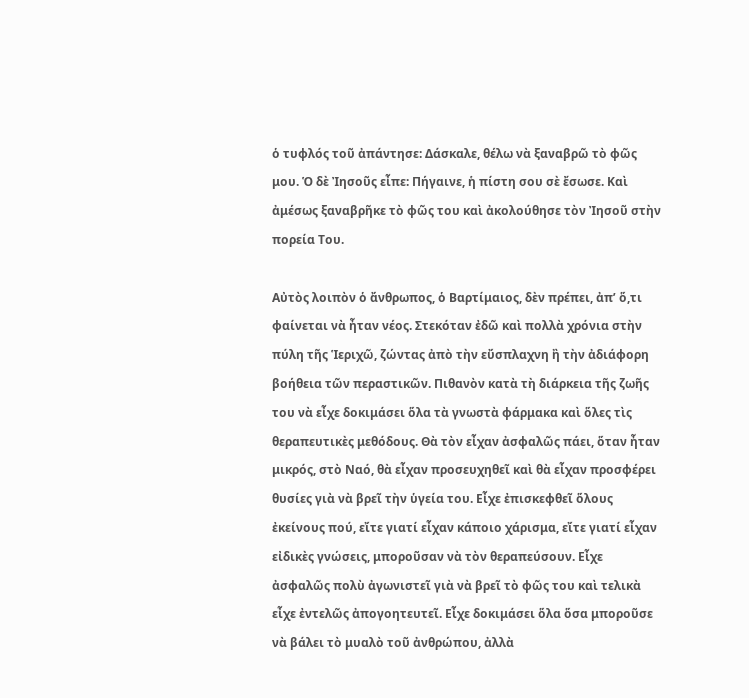ὁ τυφλός τοῦ ἀπάντησε: Δάσκαλε, θέλω νὰ ξαναβρῶ τὸ φῶς μου. Ὁ δὲ Ἰησοῦς εἶπε: Πήγαινε, ἡ πίστη σου σὲ ἔσωσε. Καὶ ἀμέσως ξαναβρῆκε τὸ φῶς του καὶ ἀκολούθησε τὸν Ἰησοῦ στὴν πορεία Του.

Αὐτὸς λοιπὸν ὁ ἄνθρωπος, ὁ Βαρτίμαιος, δὲν πρέπει, ἀπ’ ὅ,τι φαίνεται νὰ ἦταν νέος. Στεκόταν ἐδῶ καὶ πολλὰ χρόνια στὴν πύλη τῆς Ἱεριχῶ, ζώντας ἀπὸ τὴν εὔσπλαχνη ἢ τὴν ἀδιάφορη βοήθεια τῶν περαστικῶν. Πιθανὸν κατὰ τὴ διάρκεια τῆς ζωῆς του νὰ εἶχε δοκιμάσει ὅλα τὰ γνωστὰ φάρμακα καὶ ὅλες τὶς θεραπευτικὲς μεθόδους. Θὰ τὸν εἶχαν ἀσφαλῶς πάει, ὅταν ἦταν μικρός, στὸ Ναό, θὰ εἶχαν προσευχηθεῖ καὶ θὰ εἶχαν προσφέρει θυσίες γιὰ νὰ βρεῖ τὴν ὑγεία του. Εἶχε ἐπισκεφθεῖ ὅλους ἐκείνους πού, εἴτε γιατί εἶχαν κάποιο χάρισμα, εἴτε γιατί εἶχαν εἰδικὲς γνώσεις, μποροῦσαν νὰ τὸν θεραπεύσουν. Εἶχε ἀσφαλῶς πολὺ ἀγωνιστεῖ γιὰ νὰ βρεῖ τὸ φῶς του καὶ τελικὰ εἶχε ἐντελῶς ἀπογοητευτεῖ. Εἶχε δοκιμάσει ὅλα ὅσα μποροῦσε νὰ βάλει τὸ μυαλὸ τοῦ ἀνθρώπου, ἀλλὰ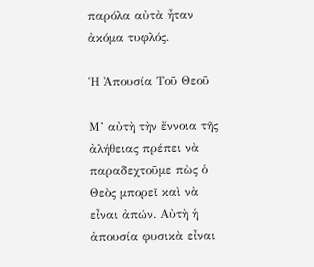παρόλα αὐτὰ ἦταν ἀκόμα τυφλός.

Ἡ Ἀπουσία Τοῦ Θεοῦ

Μ’ αὐτὴ τὴν ἔννοια τῆς ἀλήθειας πρέπει νὰ παραδεχτοῦμε πὼς ὁ Θεὸς μπορεῖ καὶ νὰ εἶναι ἀπών. Αὐτὴ ἡ ἀπουσία φυσικὰ εἶναι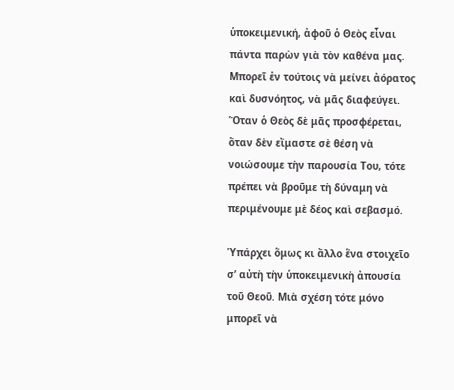ὑποκειμενική, ἀφοῦ ὁ Θεὸς εἶναι πάντα παρὼν γιὰ τὸν καθένα μας. Μπορεῖ ἐν τούτοις νὰ μείνει ἀόρατος καὶ δυσνόητος, νὰ μᾶς διαφεύγει. Ὅταν ὁ Θεὸς δὲ μᾶς προσφέρεται, ὅταν δὲν εἴμαστε σὲ θέση νὰ νοιώσουμε τὴν παρουσία Του, τότε πρέπει νὰ βροῦμε τὴ δύναμη νὰ περιμένουμε μὲ δέος καὶ σεβασμό.

Ὑπάρχει ὅμως κι ἄλλο ἕνα στοιχεῖο σ’ αὐτὴ τὴν ὑποκειμενικὴ ἀπουσία τοῦ Θεοῦ. Μιὰ σχέση τότε μόνο μπορεῖ νὰ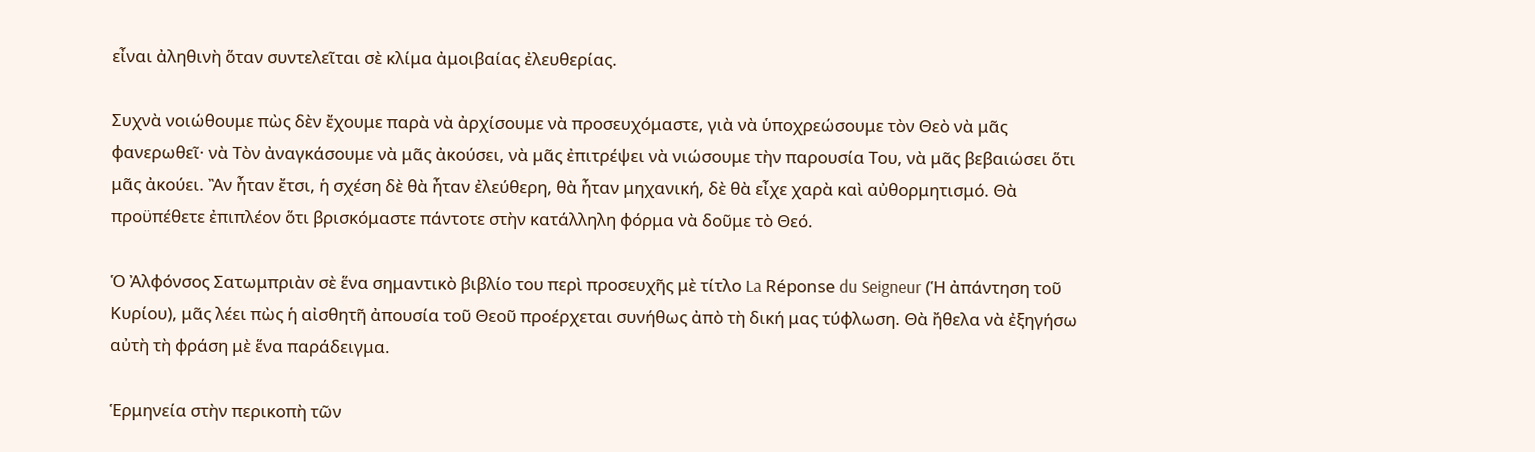εἶναι ἀληθινὴ ὅταν συντελεῖται σὲ κλίμα ἀμοιβαίας ἐλευθερίας.

Συχνὰ νοιώθουμε πὼς δὲν ἔχουμε παρὰ νὰ ἀρχίσουμε νὰ προσευχόμαστε, γιὰ νὰ ὑποχρεώσουμε τὸν Θεὸ νὰ μᾶς φανερωθεῖ· νὰ Τὸν ἀναγκάσουμε νὰ μᾶς ἀκούσει, νὰ μᾶς ἐπιτρέψει νὰ νιώσουμε τὴν παρουσία Του, νὰ μᾶς βεβαιώσει ὅτι μᾶς ἀκούει. Ἂν ἦταν ἔτσι, ἡ σχέση δὲ θὰ ἦταν ἐλεύθερη, θὰ ἦταν μηχανική, δὲ θὰ εἶχε χαρὰ καὶ αὐθορμητισμό. Θὰ προϋπέθετε ἐπιπλέον ὅτι βρισκόμαστε πάντοτε στὴν κατάλληλη φόρμα νὰ δοῦμε τὸ Θεό.

Ὁ Ἀλφόνσος Σατωμπριὰν σὲ ἕνα σημαντικὸ βιβλίο του περὶ προσευχῆς μὲ τίτλο La Réponse du Seigneur (Ἡ ἀπάντηση τοῦ Κυρίου), μᾶς λέει πὼς ἡ αἰσθητῆ ἀπουσία τοῦ Θεοῦ προέρχεται συνήθως ἀπὸ τὴ δική μας τύφλωση. Θὰ ἤθελα νὰ ἐξηγήσω αὐτὴ τὴ φράση μὲ ἕνα παράδειγμα.

Ἑρμηνεία στὴν περικοπὴ τῶν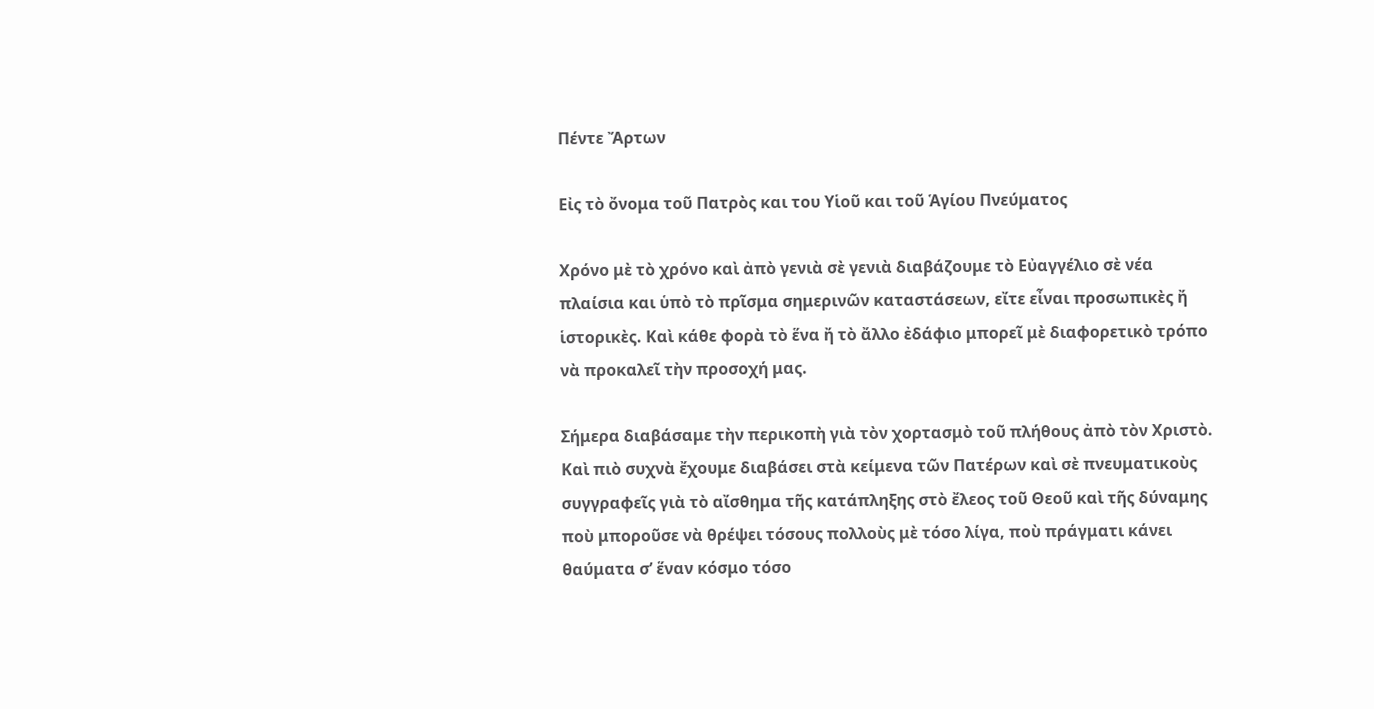Πέντε Ἄρτων

Εἰς τὸ ὄνομα τοῦ Πατρὸς και του Υἱοῦ και τοῦ Ἁγίου Πνεύματος

Χρόνο μὲ τὸ χρόνο καὶ ἀπὸ γενιὰ σὲ γενιὰ διαβάζουμε τὸ Εὐαγγέλιο σὲ νέα πλαίσια και ὑπὸ τὸ πρῖσμα σημερινῶν καταστάσεων, εἴτε εἶναι προσωπικὲς ἤ ἱστορικὲς. Καὶ κάθε φορὰ τὸ ἕνα ἤ τὸ ἄλλο ἐδάφιο μπορεῖ μὲ διαφορετικὸ τρόπο νὰ προκαλεῖ τὴν προσοχή μας.

Σήμερα διαβάσαμε τὴν περικοπὴ γιὰ τὸν χορτασμὸ τοῦ πλήθους ἀπὸ τὸν Χριστὸ. Καὶ πιὸ συχνὰ ἔχουμε διαβάσει στὰ κείμενα τῶν Πατέρων καὶ σὲ πνευματικοὺς συγγραφεῖς γιὰ τὸ αἴσθημα τῆς κατάπληξης στὸ ἔλεος τοῦ Θεοῦ καὶ τῆς δύναμης ποὺ μποροῦσε νὰ θρέψει τόσους πολλοὺς μὲ τόσο λίγα, ποὺ πράγματι κάνει θαύματα σ’ ἕναν κόσμο τόσο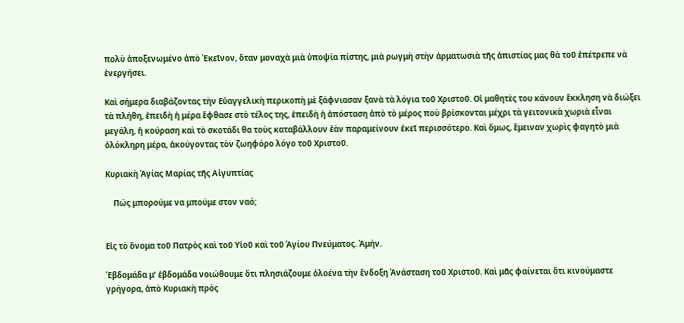πολὺ ἀποξενωμένο ἀπὸ Ἐκεῖνον, ὅταν μοναχὰ μιὰ ὑποψία πίστης, μιὰ ρωγμὴ στὴν ἁρματωσιὰ τῆς ἀπιστίας μας θὰ τοῦ ἐπέτρεπε νὰ ἐνεργήσει.

Καὶ σήμερα διαβάζοντας τὴν Εὐαγγελικὴ περικοπὴ μὲ ξάφνιασαν ξανὰ τὰ λόγια τοῦ Χριστοῦ. Οἱ μαθητὲς του κάνουν ἔκκληση νὰ διώξει τὰ πλήθη, ἐπειδὴ ἡ μέρα ἔφθασε στὸ τέλος της, ἐπειδὴ ἡ ἀπόσταση ἀπὸ τὸ μέρος ποὺ βρίσκονται μέχρι τὰ γειτονικὰ χωριὰ εἶναι μεγάλη, ἡ κούραση καὶ τὸ σκοτάδι θα τοὺς καταβάλλουν ἐὰν παραμείνουν ἐκεῖ περισσότερο. Καὶ ὅμως, ἔμειναν χωρὶς φαγητὸ μιὰ ὁλόκληρη μέρα, ἀκούγοντας τὸν ζωηφόρο λόγο τοῦ Χριστοῦ.

Κυριακὴ Ἁγίας Μαρίας τῆς Αἰγυπτίας

    Πώς μπορούμε να μπούμε στον ναό;


Εἰς τὸ ὄνομα τοῦ Πατρὸς καὶ τοῦ Υἱοῦ καὶ τοῦ Ἁγίου Πνεύματος. Ἀμήν.

Ἑβδομάδα μ’ ἑβδομάδα νοιώθουμε ὅτι πλησιάζουμε ὁλοένα τὴν ἔνδοξη Ἀνάσταση τοῦ Χριστοῦ. Καὶ μᾶς φαίνεται ὅτι κινούμαστε γρήγορα, ἀπὸ Κυριακὴ πρὸς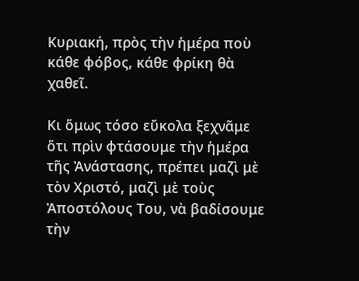Κυριακή, πρὸς τὴν ἡμέρα ποὺ κάθε φόβος, κάθε φρίκη θὰ χαθεῖ.

Κι ὅμως τόσο εὔκολα ξεχνᾶμε ὅτι πρὶν φτάσουμε τὴν ἡμέρα τῆς Ἀνάστασης, πρέπει μαζὶ μὲ τὸν Χριστό, μαζὶ μὲ τοὺς Ἀποστόλους Του, νὰ βαδίσουμε τὴν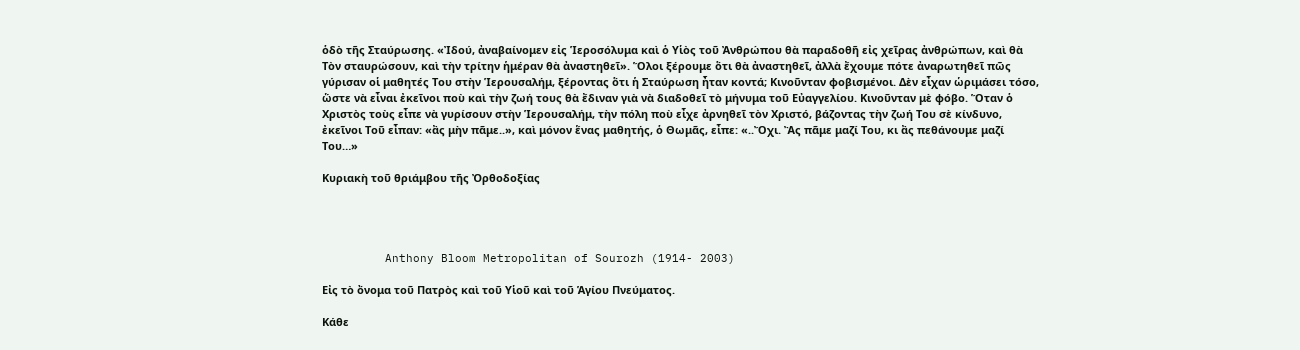ὁδὸ τῆς Σταύρωσης. «Ἰδού, ἀναβαίνομεν εἰς Ἱεροσόλυμα καὶ ὁ Υἱὸς τοῦ Ἀνθρώπου θὰ παραδοθῆ εἰς χεῖρας ἀνθρώπων, καὶ θὰ Τὸν σταυρώσουν, καὶ τὴν τρίτην ἡμέραν θὰ ἀναστηθεῖ». Ὅλοι ξέρουμε ὅτι θὰ ἀναστηθεῖ, ἀλλὰ ἔχουμε πότε ἀναρωτηθεῖ πῶς γύρισαν οἱ μαθητές Του στὴν Ἱερουσαλήμ, ξέροντας ὅτι ἡ Σταύρωση ἦταν κοντά; Κινοῦνταν φοβισμένοι. Δὲν εἶχαν ὡριμάσει τόσο, ὥστε νὰ εἶναι ἐκεῖνοι ποὺ καὶ τὴν ζωή τους θὰ ἔδιναν γιὰ νὰ διαδοθεῖ τὸ μήνυμα τοῦ Εὐαγγελίου. Κινοῦνταν μὲ φόβο. Ὅταν ὁ Χριστὸς τοὺς εἶπε νὰ γυρίσουν στὴν Ἱερουσαλήμ, τὴν πόλη ποὺ εἶχε ἀρνηθεῖ τὸν Χριστό, βάζοντας τὴν ζωή Του σὲ κίνδυνο, ἐκεῖνοι Τοῦ εἶπαν: «ἂς μὴν πᾶμε..», καὶ μόνον ἕνας μαθητής, ὁ Θωμᾶς, εἶπε: «..Ὄχι. Ἂς πᾶμε μαζί Του, κι ἂς πεθάνουμε μαζί Του…»

Κυριακὴ τοῦ θριάμβου τῆς Ὀρθοδοξίας




         Anthony Bloom Metropolitan of Sourozh (1914- 2003)

Εἰς τὸ ὄνομα τοῦ Πατρὸς καὶ τοῦ Υἱοῦ καὶ τοῦ Ἁγίου Πνεύματος.

Κάθε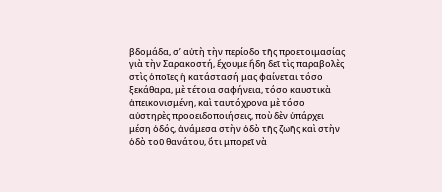βδομάδα, σ’ αὐτὴ τὴν περίοδο τῆς προετοιμασίας γιὰ τὴν Σαρακοστή, ἔχουμε ἤδη δεῖ τὶς παραβολὲς στὶς ὁποῖες ἡ κατάστασή μας φαίνεται τόσο ξεκάθαρα, μὲ τέτοια σαφήνεια, τόσο καυστικὰ ἀπεικονισμένη, καὶ ταυτόχρονα μὲ τόσο αὐστηρὲς προοειδοποιήσεις, ποὺ δὲν ὑπάρχει μέση ὁδός, ἀνάμεσα στὴν ὁδὸ τῆς ζωῆς καὶ στὴν ὁδὸ τοῦ θανάτου, ὅτι μπορεῖ νὰ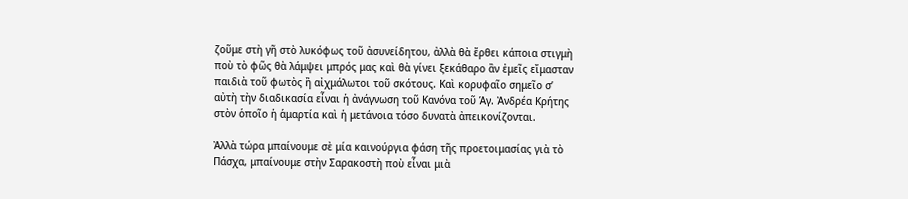ζοῦμε στὴ γῆ στὸ λυκόφως τοῦ ἀσυνείδητου, ἀλλὰ θὰ ἔρθει κάποια στιγμὴ ποὺ τὸ φῶς θὰ λάμψει μπρός μας καὶ θὰ γίνει ξεκάθαρο ἂν ἐμεῖς εἴμασταν παιδιὰ τοῦ φωτὸς ἢ αἰχμάλωτοι τοῦ σκότους. Καὶ κορυφαῖο σημεῖο σ’ αὐτὴ τὴν διαδικασία εἶναι ἡ ἀνάγνωση τοῦ Κανόνα τοῦ Ἁγ. Ἀνδρέα Κρήτης στὸν ὁποῖο ἡ ἁμαρτία καὶ ἡ μετάνοια τόσο δυνατὰ ἀπεικονίζονται.

Ἀλλὰ τώρα μπαίνουμε σὲ μία καινούργια φάση τῆς προετοιμασίας γιὰ τὸ Πάσχα, μπαίνουμε στὴν Σαρακοστὴ ποὺ εἶναι μιὰ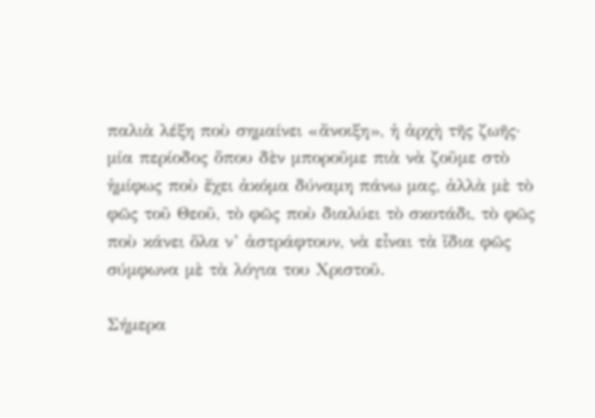παλιὰ λέξη ποὺ σημαίνει «ἄνοιξη», ἡ ἀρχὴ τῆς ζωῆς· μία περίοδος ὅπου δὲν μποροῦμε πιὰ νὰ ζοῦμε στὸ ἡμίφως ποὺ ἔχει ἀκόμα δύναμη πάνω μας, ἀλλὰ μὲ τὸ φῶς τοῦ Θεοῦ, τὸ φῶς ποὺ διαλύει τὸ σκοτάδι, τὸ φῶς ποὺ κάνει ὅλα ν’ ἀστράφτουν, νὰ εἶναι τὰ ἴδια φῶς σύμφωνα μὲ τὰ λόγια του Χριστοῦ.

Σήμερα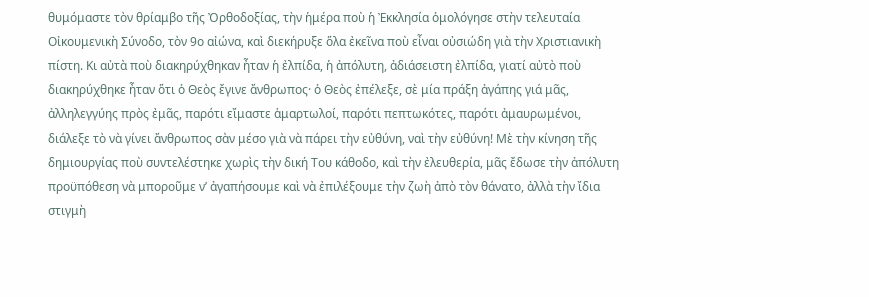θυμόμαστε τὸν θρίαμβο τῆς Ὀρθοδοξίας, τὴν ἡμέρα ποὺ ἡ Ἐκκλησία ὁμολόγησε στὴν τελευταία Οἰκουμενικὴ Σύνοδο, τὸν 9ο αἰώνα, καὶ διεκήρυξε ὅλα ἐκεῖνα ποὺ εἶναι οὐσιώδη γιὰ τὴν Χριστιανικὴ πίστη. Κι αὐτὰ ποὺ διακηρύχθηκαν ἦταν ἡ ἐλπίδα, ἡ ἀπόλυτη, ἀδιάσειστη ἐλπίδα, γιατί αὐτὸ ποὺ διακηρύχθηκε ἦταν ὅτι ὁ Θεὸς ἔγινε ἄνθρωπος· ὁ Θεὸς ἐπέλεξε, σὲ μία πράξη ἀγάπης γιά μᾶς, ἀλληλεγγύης πρὸς ἐμᾶς, παρότι εἴμαστε ἁμαρτωλοί, παρότι πεπτωκότες, παρότι ἀμαυρωμένοι, διάλεξε τὸ νὰ γίνει ἄνθρωπος σὰν μέσο γιὰ νὰ πάρει τὴν εὐθύνη, ναὶ τὴν εὐθύνη! Μὲ τὴν κίνηση τῆς δημιουργίας ποὺ συντελέστηκε χωρὶς τὴν δική Του κάθοδο, καὶ τὴν ἐλευθερία, μᾶς ἔδωσε τὴν ἀπόλυτη προϋπόθεση νὰ μποροῦμε ν’ ἀγαπήσουμε καὶ νὰ ἐπιλέξουμε τὴν ζωὴ ἀπὸ τὸν θάνατο, ἀλλὰ τὴν ἴδια στιγμὴ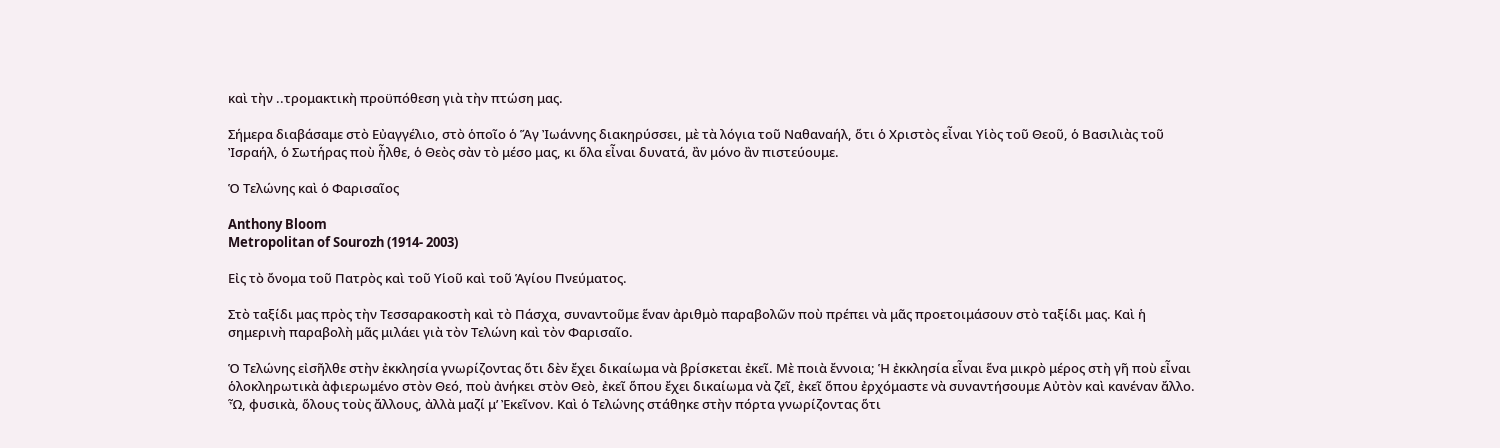καὶ τὴν ..τρομακτικὴ προϋπόθεση γιὰ τὴν πτώση μας.

Σήμερα διαβάσαμε στὸ Εὐαγγέλιο, στὸ ὁποῖο ὁ Ἅγ Ἰωάννης διακηρύσσει, μὲ τὰ λόγια τοῦ Ναθαναήλ, ὅτι ὁ Χριστὸς εἶναι Υἱὸς τοῦ Θεοῦ, ὁ Βασιλιὰς τοῦ Ἰσραήλ, ὁ Σωτήρας ποὺ ἦλθε, ὁ Θεὸς σὰν τὸ μέσο μας, κι ὅλα εἶναι δυνατά, ἂν μόνο ἂν πιστεύουμε.

Ὁ Τελώνης καὶ ὁ Φαρισαῖος

Anthony Bloom
Metropolitan of Sourozh (1914- 2003)

Εἰς τὸ ὄνομα τοῦ Πατρὸς καὶ τοῦ Υἱοῦ καὶ τοῦ Ἁγίου Πνεύματος.

Στὸ ταξίδι μας πρὸς τὴν Τεσσαρακοστὴ καὶ τὸ Πάσχα, συναντοῦμε ἕναν ἀριθμὸ παραβολῶν ποὺ πρέπει νὰ μᾶς προετοιμάσουν στὸ ταξίδι μας. Καὶ ἡ σημερινὴ παραβολὴ μᾶς μιλάει γιὰ τὸν Τελώνη καὶ τὸν Φαρισαῖο.

Ὁ Τελώνης εἰσῆλθε στὴν ἐκκλησία γνωρίζοντας ὅτι δὲν ἔχει δικαίωμα νὰ βρίσκεται ἐκεῖ. Μὲ ποιὰ ἔννοια; Ἡ ἐκκλησία εἶναι ἕνα μικρὸ μέρος στὴ γῆ ποὺ εἶναι ὁλοκληρωτικὰ ἀφιερωμένο στὸν Θεό, ποὺ ἀνήκει στὸν Θεὸ, ἐκεῖ ὅπου ἔχει δικαίωμα νὰ ζεῖ, ἐκεῖ ὅπου ἐρχόμαστε νὰ συναντήσουμε Αὐτὸν καὶ κανέναν ἄλλο. Ὦ, φυσικὰ, ὅλους τοὺς ἄλλους, ἀλλὰ μαζί μ’ Ἐκεῖνον. Καὶ ὁ Τελώνης στάθηκε στὴν πόρτα γνωρίζοντας ὅτι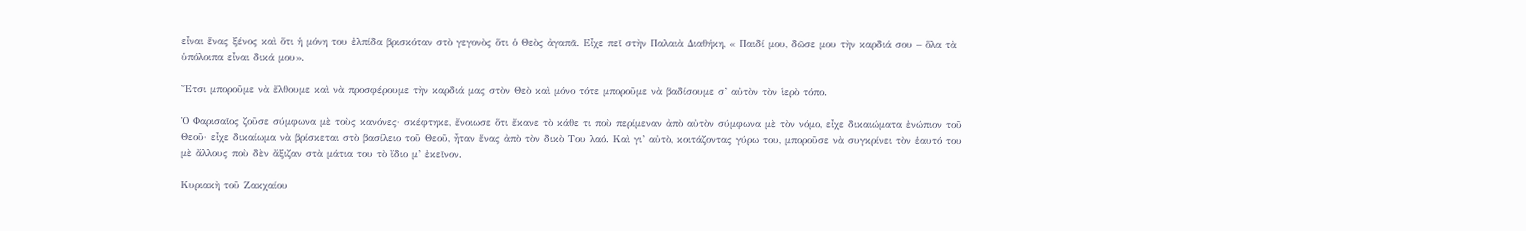εἶναι ἕνας ξένος καὶ ὅτι ἡ μόνη του ἐλπίδα βρισκόταν στὸ γεγονὸς ὅτι ὁ Θεὸς ἀγαπᾶ. Εἶχε πεῖ στὴν Παλαιὰ Διαθήκη, « Παιδί μου, δῶσε μου τὴν καρδιά σου – ὅλα τὰ ὑπόλοιπα εἶναι δικά μου».

Ἔτσι μποροῦμε νὰ ἔλθουμε καὶ νὰ προσφέρουμε τὴν καρδιά μας στὸν Θεὸ καὶ μόνο τότε μποροῦμε νὰ βαδίσουμε σ’ αὐτὸν τὸν ἱερὸ τόπο.

Ὁ Φαρισαῖος ζοῦσε σύμφωνα μὲ τοὺς κανόνες· σκέφτηκε, ἔνοιωσε ὅτι ἔκανε τὸ κάθε τι ποὺ περίμεναν ἀπὸ αὐτὸν σύμφωνα μὲ τὸν νόμο, εἶχε δικαιώματα ἐνώπιον τοῦ Θεοῦ· εἶχε δικαίωμα νὰ βρίσκεται στὸ βασίλειο τοῦ Θεοῦ, ἦταν ἕνας ἀπὸ τὸν δικὸ Του λαό. Καὶ γι’ αὐτὸ, κοιτάζοντας γύρω του, μποροῦσε νὰ συγκρίνει τὸν ἑαυτό του μὲ ἄλλους ποὺ δὲν ἄξιζαν στὰ μάτια του τὸ ἴδιο μ’ ἐκεῖνον.

Κυριακὴ τοῦ Ζακχαίου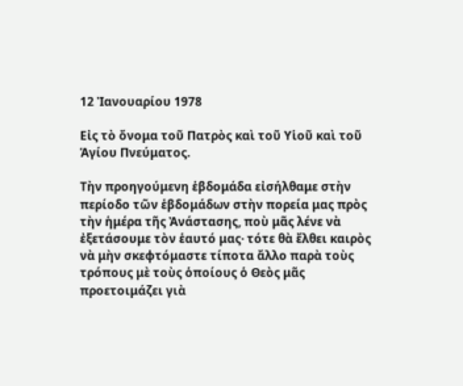12 Ἰανουαρίου 1978

Εἰς τὸ ὄνομα τοῦ Πατρὸς καὶ τοῦ Υἱοῦ καὶ τοῦ Ἁγίου Πνεύματος.

Τὴν προηγούμενη ἑβδομάδα εἰσήλθαμε στὴν περίοδο τῶν ἑβδομάδων στὴν πορεία μας πρὸς τὴν ἡμέρα τῆς Ἀνάστασης, ποὺ μᾶς λένε νὰ ἐξετάσουμε τὸν ἑαυτό μας· τότε θὰ ἔλθει καιρὸς νὰ μὴν σκεφτόμαστε τίποτα ἄλλο παρὰ τοὺς τρόπους μὲ τοὺς ὁποίους ὁ Θεὸς μᾶς προετοιμάζει γιὰ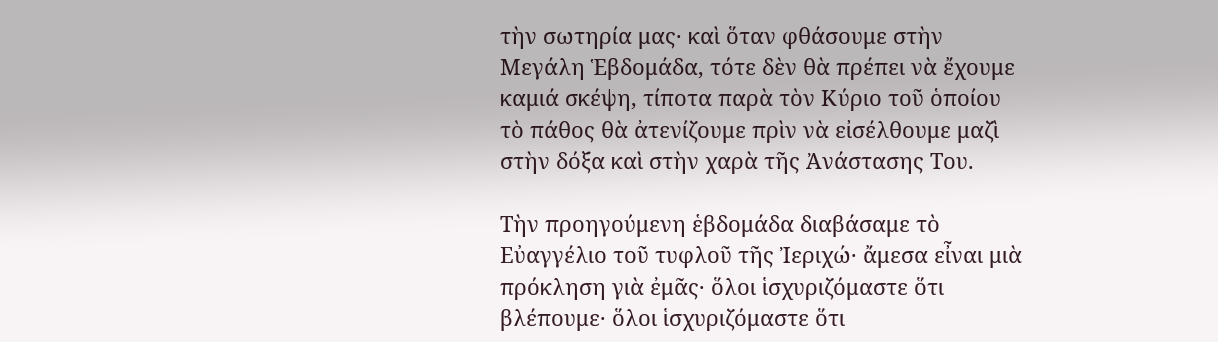τὴν σωτηρία μας· καὶ ὅταν φθάσουμε στὴν Μεγάλη Ἑβδομάδα, τότε δὲν θὰ πρέπει νὰ ἔχουμε καμιά σκέψη, τίποτα παρὰ τὸν Κύριο τοῦ ὁποίου τὸ πάθος θὰ ἀτενίζουμε πρὶν νὰ εἰσέλθουμε μαζὶ στὴν δόξα καὶ στὴν χαρὰ τῆς Ἀνάστασης Του.

Τὴν προηγούμενη ἑβδομάδα διαβάσαμε τὸ Εὐαγγέλιο τοῦ τυφλοῦ τῆς Ἰεριχώ· ἄμεσα εἶναι μιὰ πρόκληση γιὰ ἐμᾶς· ὅλοι ἱσχυριζόμαστε ὅτι βλέπουμε· ὅλοι ἱσχυριζόμαστε ὅτι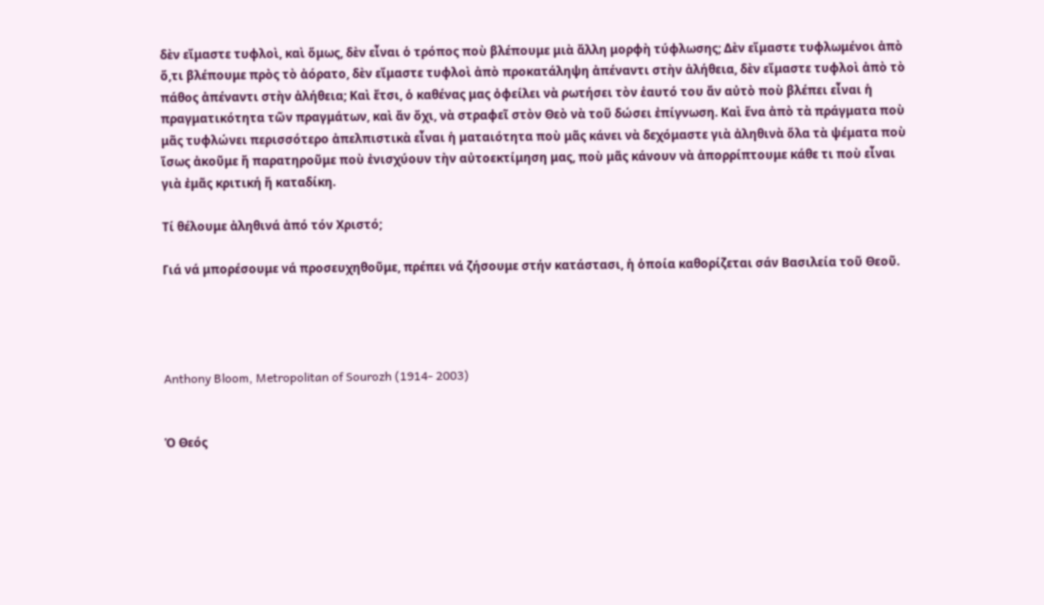δὲν εἴμαστε τυφλοὶ, καὶ ὅμως, δὲν εἶναι ὁ τρόπος ποὺ βλέπουμε μιὰ ἄλλη μορφὴ τύφλωσης; Δὲν εἴμαστε τυφλωμένοι ἀπὸ ὅ,τι βλέπουμε πρὸς τὸ ἀόρατο, δὲν εἴμαστε τυφλοὶ ἀπὸ προκατάληψη ἀπέναντι στὴν ἀλήθεια, δὲν εἴμαστε τυφλοὶ ἀπὸ τὸ πάθος ἀπέναντι στὴν ἀλήθεια; Καὶ ἔτσι, ὁ καθένας μας ὀφείλει νὰ ρωτήσει τὸν ἑαυτό του ἄν αὐτὸ ποὺ βλέπει εἶναι ἡ πραγματικότητα τῶν πραγμάτων, καὶ ἄν ὄχι, νὰ στραφεῖ στὸν Θεὸ νὰ τοῦ δώσει ἐπίγνωση. Καὶ ἕνα ἀπὸ τὰ πράγματα ποὺ μᾶς τυφλώνει περισσότερο ἀπελπιστικὰ εἶναι ἡ ματαιότητα ποὺ μᾶς κάνει νὰ δεχόμαστε γιὰ ἀληθινὰ ὅλα τὰ ψέματα ποὺ ἴσως ἀκοῦμε ἤ παρατηροῦμε ποὺ ἐνισχύουν τὴν αὐτοεκτίμηση μας, ποὺ μᾶς κάνουν νὰ ἀπορρίπτουμε κάθε τι ποὺ εἶναι γιὰ ἐμᾶς κριτική ἤ καταδίκη.

Τί θέλουμε ἀληθινά ἀπό τόν Χριστό;

Γιά νά μπορέσουμε νά προσευχηθοῦμε, πρέπει νά ζήσουμε στήν κατάστασι, ἡ ὁποία καθορίζεται σάν Βασιλεία τοῦ Θεοῦ.




Anthony Bloom, Metropolitan of Sourozh (1914- 2003)


Ὁ Θεός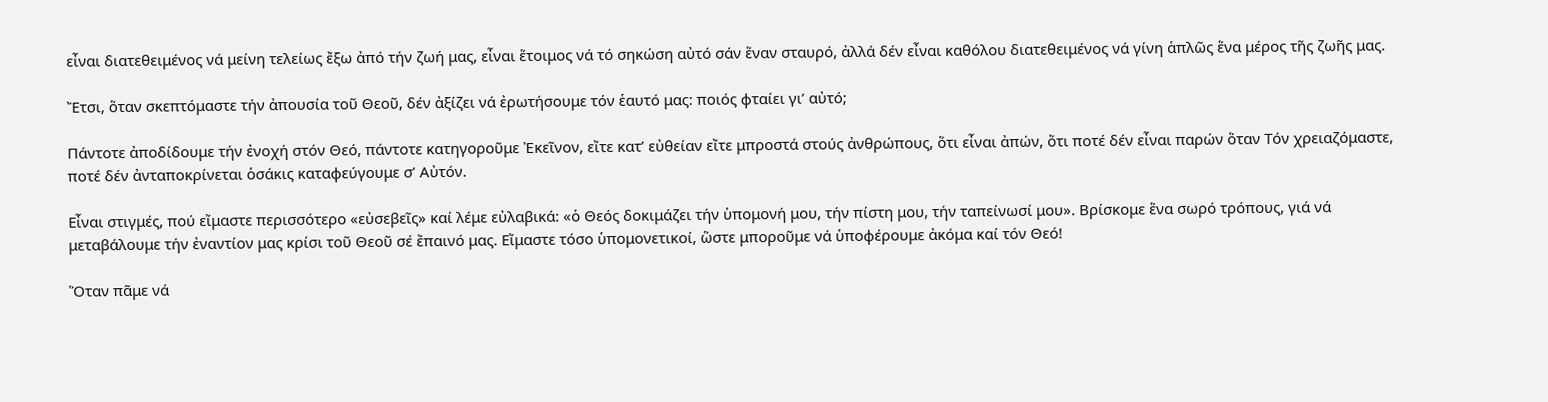εἶναι διατεθειμένος νά μείνη τελείως ἔξω ἀπό τήν ζωή μας, εἶναι ἕτοιμος νά τό σηκώση αὐτό σάν ἕναν σταυρό, ἀλλά δέν εἶναι καθόλου διατεθειμένος νά γίνη ἁπλῶς ἕνα μέρος τῆς ζωῆς μας.

Ἔτσι, ὅταν σκεπτόμαστε τήν ἀπουσία τοῦ Θεοῦ, δέν ἀξίζει νά ἐρωτήσουμε τόν ἑαυτό μας: ποιός φταίει γι’ αὐτό;

Πάντοτε ἀποδίδουμε τήν ἐνοχή στόν Θεό, πάντοτε κατηγοροῦμε Ἐκεῖνον, εἴτε κατ’ εὐθείαν εἴτε μπροστά στούς ἀνθρώπους, ὅτι εἶναι ἀπών, ὅτι ποτέ δέν εἶναι παρών ὅταν Τόν χρειαζόμαστε, ποτέ δέν ἀνταποκρίνεται ὁσάκις καταφεύγουμε σ’ Αὐτόν.

Εἶναι στιγμές, πού εἴμαστε περισσότερο «εὐσεβεῖς» καί λέμε εὐλαβικά: «ὁ Θεός δοκιμάζει τήν ὑπομονή μου, τήν πίστη μου, τήν ταπείνωσί μου». Βρίσκομε ἕνα σωρό τρόπους, γιά νά μεταβάλουμε τήν ἐναντίον μας κρίσι τοῦ Θεοῦ σέ ἔπαινό μας. Εἴμαστε τόσο ὑπομονετικοί, ὥστε μποροῦμε νά ὑποφέρουμε ἀκόμα καί τόν Θεό!

Ὅταν πᾶμε νά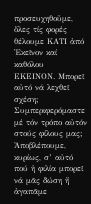προσευχηθοῦμε, ὅλες τίς φορές θέλουμε ΚΑΤΙ ἀπό Ἐκεῖνον καί καθόλου ΕΚΕΙΝΟΝ. Μπορεῖ αὐτό νά λεχθεῖ σχέση; Συμπεριφερόμαστε μέ τόν τρόπο αὐτόν στούς φίλους μας; Ἀποβλέπουμε, κυρίως, σ’ αὐτό πού ἡ φιλία μπορεῖ νά μᾶς δώση ἤ ἀγαπᾶμε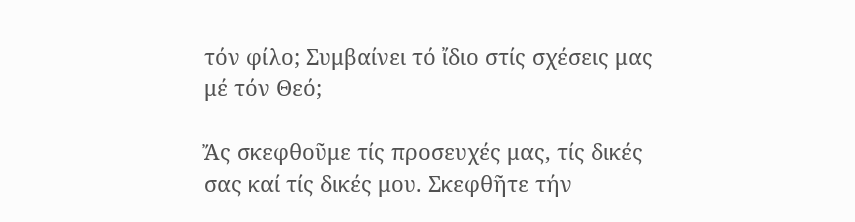τόν φίλο; Συμβαίνει τό ἴδιο στίς σχέσεις μας μέ τόν Θεό;

Ἄς σκεφθοῦμε τίς προσευχές μας, τίς δικές σας καί τίς δικές μου. Σκεφθῆτε τήν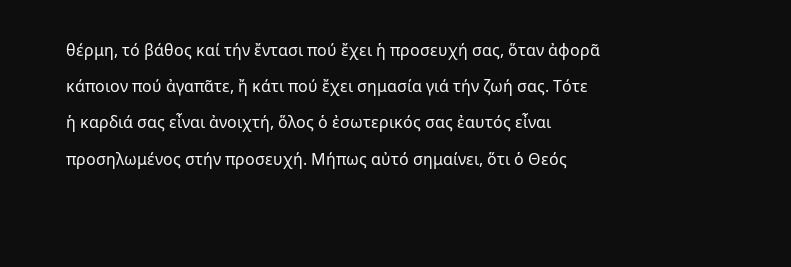θέρμη, τό βάθος καί τήν ἔντασι πού ἔχει ἡ προσευχή σας, ὅταν ἀφορᾶ κάποιον πού ἀγαπᾶτε, ἤ κάτι πού ἔχει σημασία γιά τήν ζωή σας. Τότε ἡ καρδιά σας εἶναι ἀνοιχτή, ὅλος ὁ ἐσωτερικός σας ἐαυτός εἶναι προσηλωμένος στήν προσευχή. Μήπως αὐτό σημαίνει, ὅτι ὁ Θεός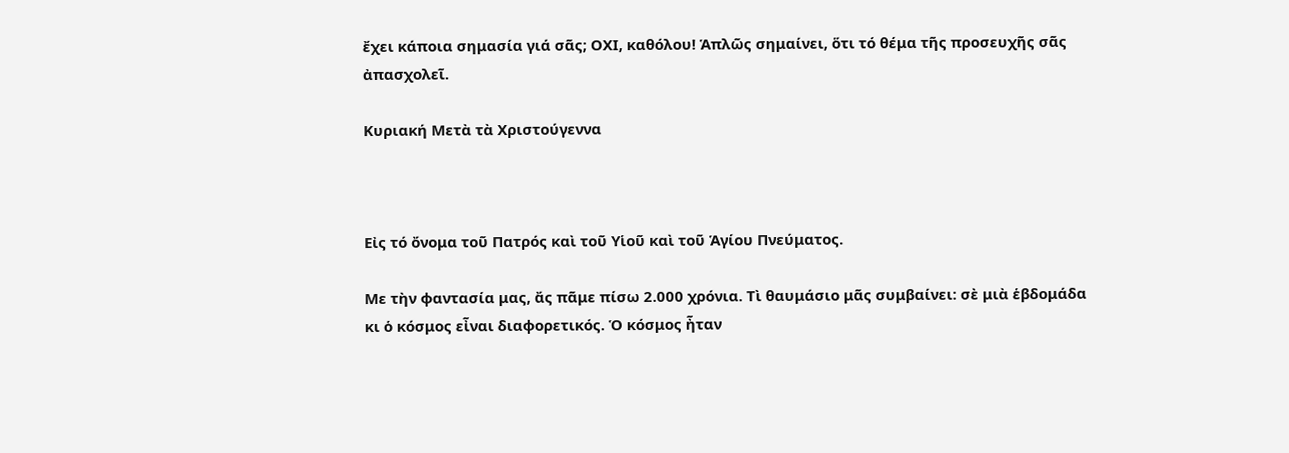ἔχει κάποια σημασία γιά σᾶς; ΟΧΙ, καθόλου! Ἁπλῶς σημαίνει, ὅτι τό θέμα τῆς προσευχῆς σᾶς ἀπασχολεῖ.

Κυριακή Μετὰ τὰ Χριστούγεννα



Εἰς τό ὄνομα τοῦ Πατρός καὶ τοῦ Υἱοῦ καὶ τοῦ Ἁγίου Πνεύματος.

Με τὴν φαντασία μας, ἄς πᾶμε πίσω 2.000 χρόνια. Τὶ θαυμάσιο μᾶς συμβαίνει: σὲ μιὰ ἑβδομάδα κι ὁ κόσμος εἶναι διαφορετικός. Ὁ κόσμος ἦταν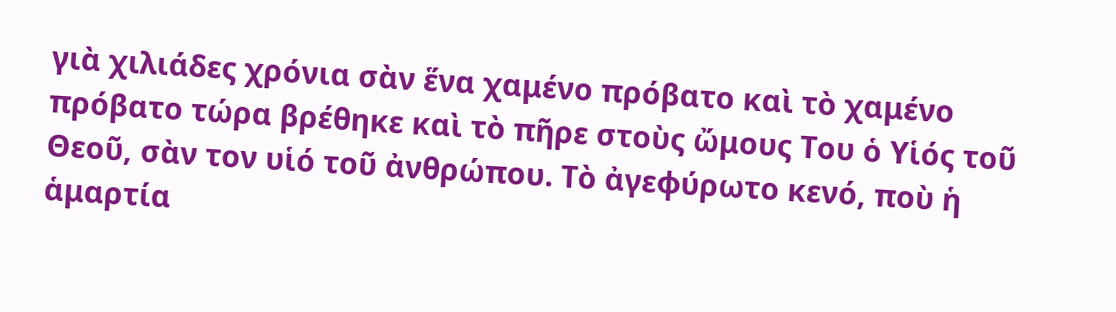γιὰ χιλιάδες χρόνια σὰν ἕνα χαμένο πρόβατο καὶ τὸ χαμένο πρόβατο τώρα βρέθηκε καὶ τὸ πῆρε στοὺς ὤμους Του ὁ Υἱός τοῦ Θεοῦ, σὰν τον υἱό τοῦ ἀνθρώπου. Τὸ ἀγεφύρωτο κενό, ποὺ ἡ ἁμαρτία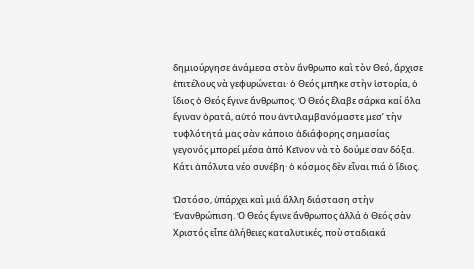δημιούργησε ἀνάμεσα στὸν ἄνθρωπο καὶ τὸν Θεό, ἄρχισε ἐπιτέλους νὰ γεφυρώνεται· ὁ Θεός μπῆκε στὴν ἱστορία, ὁ ἴδιος ὁ Θεός ἔγινε ἄνθρωπος. Ὁ Θεός ἔλαβε σάρκα καί ὅλα ἔγιναν ὁρατά, αὐτό που ἀντιλαμβανόμαστε μεσ’ τὴν τυφλότητά μας σὰν κάποιο ἀδιάφορης σημασίας γεγονός μπορεί μέσα ἀπό Κεῖνον νὰ τὸ δούμε σαν δόξα. Κάτι ἀπόλυτα νέο συνέβη· ὁ κόσμος δὲν εἶναι πιά ὁ ἴδιος.

Ὡστόσο, ὑπάρχει καὶ μιά ἄλλη διάσταση στὴν Ἐνανθρώπιση. Ὁ Θεός ἔγινε ἄνθρωπος ἀλλά ὁ Θεός σὰν Χριστός εἶπε ἀλήθειες καταλυτικές, ποὺ σταδιακά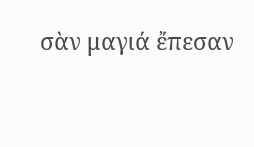σὰν μαγιά ἔπεσαν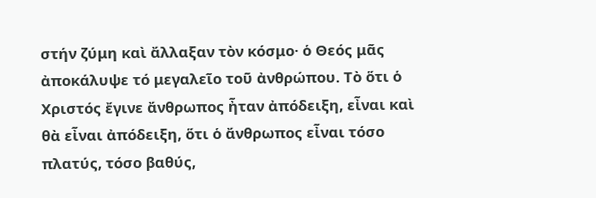στήν ζύμη καὶ ἄλλαξαν τὸν κόσμο· ὁ Θεός μᾶς ἀποκάλυψε τό μεγαλεῖο τοῦ ἀνθρώπου. Τὸ ὅτι ὁ Χριστός ἔγινε ἄνθρωπος ἦταν ἀπόδειξη, εἶναι καὶ θὰ εἶναι ἀπόδειξη, ὅτι ὁ ἄνθρωπος εἶναι τόσο πλατύς, τόσο βαθύς,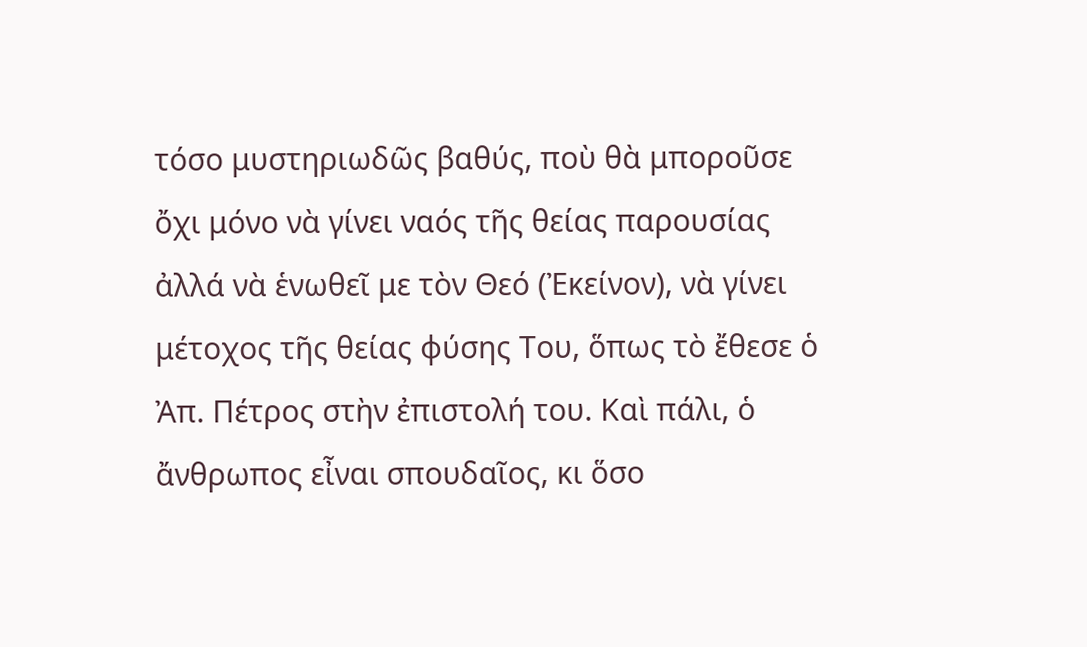τόσο μυστηριωδῶς βαθύς, ποὺ θὰ μποροῦσε ὄχι μόνο νὰ γίνει ναός τῆς θείας παρουσίας ἀλλά νὰ ἑνωθεῖ με τὸν Θεό (Ἐκείνον), νὰ γίνει μέτοχος τῆς θείας φύσης Του, ὅπως τὸ ἔθεσε ὁ Ἀπ. Πέτρος στὴν ἐπιστολή του. Καὶ πάλι, ὁ ἄνθρωπος εἶναι σπουδαῖος, κι ὅσο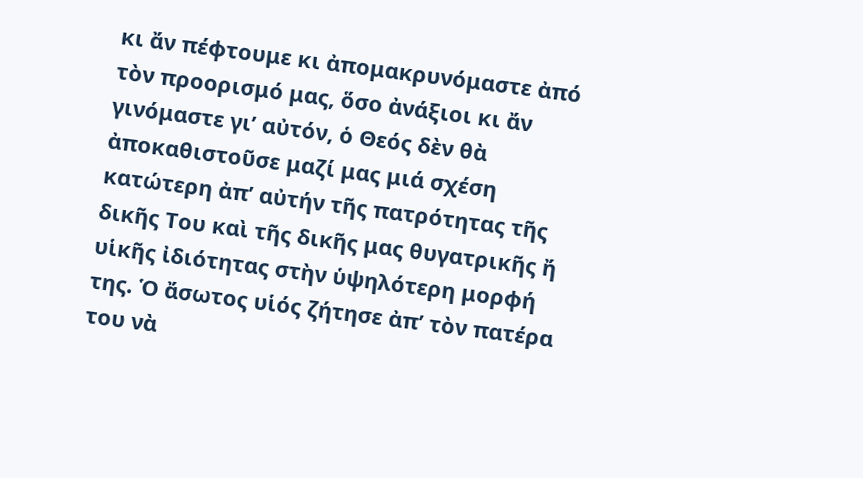κι ἄν πέφτουμε κι ἀπομακρυνόμαστε ἀπό τὸν προορισμό μας, ὅσο ἀνάξιοι κι ἄν γινόμαστε γι’ αὐτόν, ὁ Θεός δὲν θὰ ἀποκαθιστοῦσε μαζί μας μιά σχέση κατώτερη ἀπ’ αὐτήν τῆς πατρότητας τῆς δικῆς Του καὶ τῆς δικῆς μας θυγατρικῆς ἤ υἱκῆς ἰδιότητας στὴν ὑψηλότερη μορφή της. Ὁ ἄσωτος υἱός ζήτησε ἀπ’ τὸν πατέρα του νὰ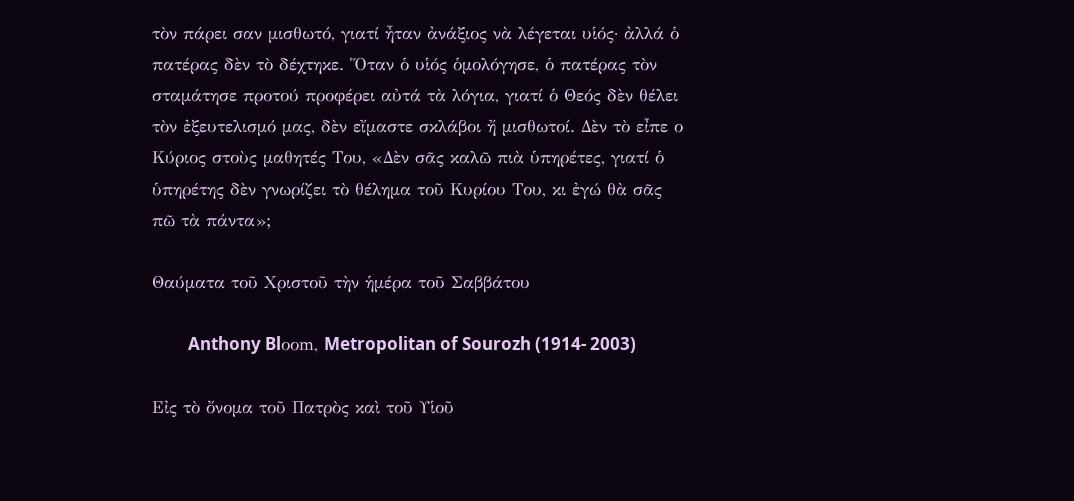τὸν πάρει σαν μισθωτό, γιατί ἦταν ἀνάξιος νὰ λέγεται υἱός· ἀλλά ὁ πατέρας δὲν τὸ δέχτηκε. Ὅταν ὁ υἱός ὁμολόγησε, ὁ πατέρας τὸν σταμάτησε προτού προφέρει αὐτά τὰ λόγια, γιατί ὁ Θεός δὲν θέλει τὸν ἐξευτελισμό μας, δὲν εἴμαστε σκλάβοι ἤ μισθωτοί. Δὲν τὸ εἶπε ο Κύριος στοὺς μαθητές Του, «Δὲν σᾶς καλῶ πιὰ ὑπηρέτες, γιατί ὁ ὑπηρέτης δὲν γνωρίζει τὸ θέλημα τοῦ Κυρίου Του, κι ἐγώ θὰ σᾶς πῶ τὰ πάντα»;

Θαύματα τοῦ Χριστοῦ τὴν ἡμέρα τοῦ Σαββάτου

         Anthony Blοοm, Metropolitan of Sourozh (1914- 2003)

Εἰς τὸ ὄνομα τοῦ Πατρὸς καὶ τοῦ Υἱοῦ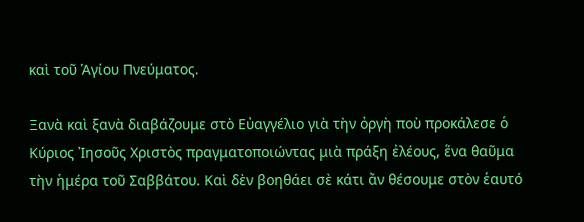καὶ τοῦ Ἁγίου Πνεύματος.

Ξανὰ καὶ ξανὰ διαβάζουμε στὸ Εὐαγγέλιο γιὰ τὴν ὀργὴ ποὺ προκάλεσε ὁ Κύριος Ἰησοῦς Χριστὸς πραγματοποιώντας μιὰ πράξη ἐλέους, ἕνα θαῦμα τὴν ἡμέρα τοῦ Σαββάτου. Καὶ δὲν βοηθάει σὲ κάτι ἄν θέσουμε στὸν ἑαυτό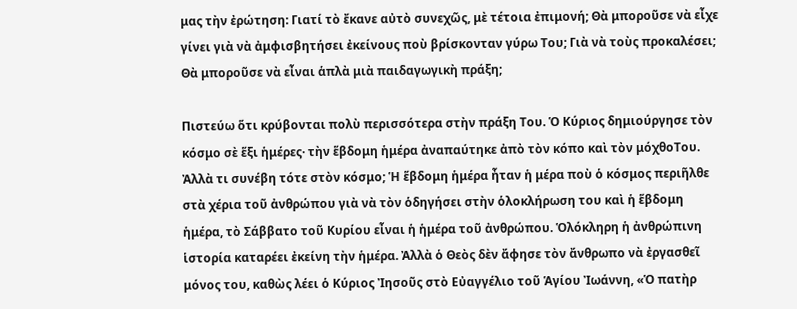μας τὴν ἐρώτηση: Γιατί τὸ ἔκανε αὐτὸ συνεχῶς, μὲ τέτοια ἐπιμονή; Θὰ μποροῦσε νὰ εἶχε γίνει γιὰ νὰ ἀμφισβητήσει ἐκείνους ποὺ βρίσκονταν γύρω Του; Γιὰ νὰ τοὺς προκαλέσει; Θὰ μποροῦσε νὰ εἶναι ἁπλὰ μιὰ παιδαγωγικὴ πράξη;

Πιστεύω ὅτι κρύβονται πολὺ περισσότερα στὴν πράξη Του. Ὁ Κύριος δημιούργησε τὸν κόσμο σὲ ἕξι ἡμέρες· τὴν ἕβδομη ἡμέρα ἀναπαύτηκε ἀπὸ τὸν κόπο καὶ τὸν μόχθοΤου. Ἀλλὰ τι συνέβη τότε στὸν κόσμο; Ἡ ἕβδομη ἡμέρα ἦταν ἡ μέρα ποὺ ὁ κόσμος περιῆλθε στὰ χέρια τοῦ ἀνθρώπου γιὰ νὰ τὸν ὁδηγήσει στὴν ὁλοκλήρωση του καὶ ἡ ἕβδομη ἡμέρα, τὸ Σάββατο τοῦ Κυρίου εἶναι ἡ ἡμέρα τοῦ ἀνθρώπου. Ὁλόκληρη ἡ ἀνθρώπινη ἱστορία καταρέει ἐκείνη τὴν ἡμέρα. Ἀλλὰ ὁ Θεὸς δὲν ἄφησε τὸν ἄνθρωπο νὰ ἐργασθεῖ μόνος του, καθὼς λέει ὁ Κύριος Ἰησοῦς στὸ Εὐαγγέλιο τοῦ Ἁγίου Ἰωάννη, «Ὁ πατὴρ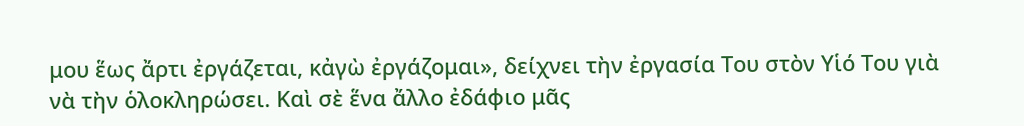μου ἕως ἄρτι ἐργάζεται, κἀγὼ ἐργάζομαι», δείχνει τὴν ἐργασία Του στὸν Υἱό Του γιὰ νὰ τὴν ὁλοκληρώσει. Καὶ σὲ ἕνα ἄλλο ἐδάφιο μᾶς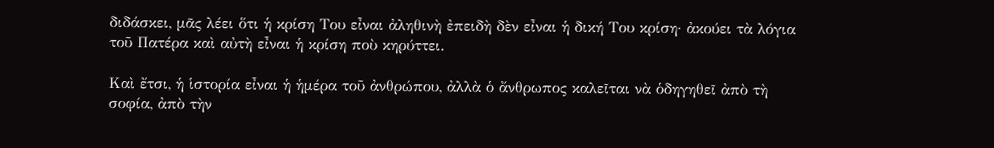διδάσκει, μᾶς λέει ὅτι ἡ κρίση Του εἶναι ἀληθινὴ ἐπειδὴ δὲν εἶναι ἡ δική Του κρίση· ἀκούει τὰ λόγια τοῦ Πατέρα καὶ αὐτὴ εἶναι ἡ κρίση ποὺ κηρύττει.

Καὶ ἔτσι, ἡ ἱστορία εἶναι ἡ ἡμέρα τοῦ ἀνθρώπου, ἀλλὰ ὁ ἄνθρωπος καλεῖται νὰ ὁδηγηθεῖ ἀπὸ τὴ σοφία, ἀπὸ τὴν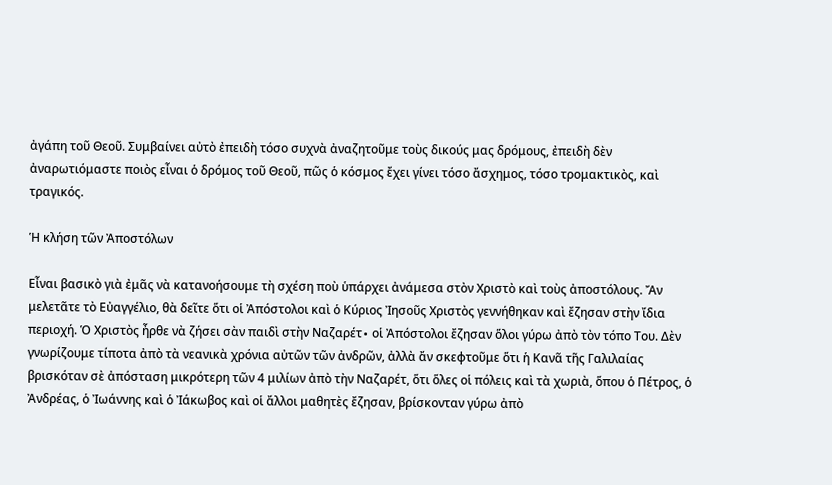ἀγάπη τοῦ Θεοῦ. Συμβαίνει αὐτὸ ἐπειδὴ τόσο συχνὰ ἀναζητοῦμε τοὺς δικούς μας δρόμους, ἐπειδὴ δὲν ἀναρωτιόμαστε ποιὸς εἶναι ὁ δρόμος τοῦ Θεοῦ, πῶς ὁ κόσμος ἔχει γίνει τόσο ἄσχημος, τόσο τρομακτικὸς, καὶ τραγικός.

Ἡ κλήση τῶν Ἀποστόλων

Εἶναι βασικὸ γιὰ ἐμᾶς νὰ κατανοήσουμε τὴ σχέση ποὺ ὑπάρχει ἀνάμεσα στὸν Χριστὸ καὶ τοὺς ἀποστόλους. Ἄν μελετᾶτε τὸ Εὐαγγέλιο, θὰ δεῖτε ὅτι οἱ Ἀπόστολοι καὶ ὁ Κύριος Ἰησοῦς Χριστὸς γεννήθηκαν καὶ ἔζησαν στὴν ἴδια περιοχή. Ὁ Χριστὸς ἦρθε νὰ ζήσει σὰν παιδὶ στὴν Ναζαρέτ∙ οἱ Ἀπόστολοι ἔζησαν ὅλοι γύρω ἀπὸ τὸν τόπο Του. Δὲν γνωρίζουμε τίποτα ἀπὸ τὰ νεανικὰ χρόνια αὐτῶν τῶν ἀνδρῶν, ἀλλὰ ἄν σκεφτοῦμε ὅτι ἡ Κανᾶ τῆς Γαλιλαίας βρισκόταν σὲ ἀπόσταση μικρότερη τῶν 4 μιλίων ἀπὸ τὴν Ναζαρέτ, ὅτι ὅλες οἱ πόλεις καὶ τὰ χωριὰ, ὅπου ὁ Πέτρος, ὁ Ἀνδρέας, ὁ Ἰωάννης καὶ ὁ Ἰάκωβος καὶ οἱ ἄλλοι μαθητὲς ἔζησαν, βρίσκονταν γύρω ἀπὸ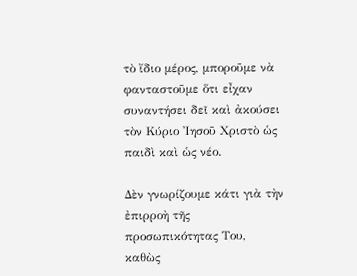τὸ ἴδιο μέρος, μποροῦμε νὰ φανταστοῦμε ὅτι εἶχαν συναντήσει δεῖ καὶ ἀκούσει τὸν Κύριο Ἰησοῦ Χριστὸ ὡς παιδὶ καὶ ὡς νέο.

Δὲν γνωρίζουμε κάτι γιὰ τὴν ἐπιρροὴ τῆς προσωπικότητας Του, καθὼς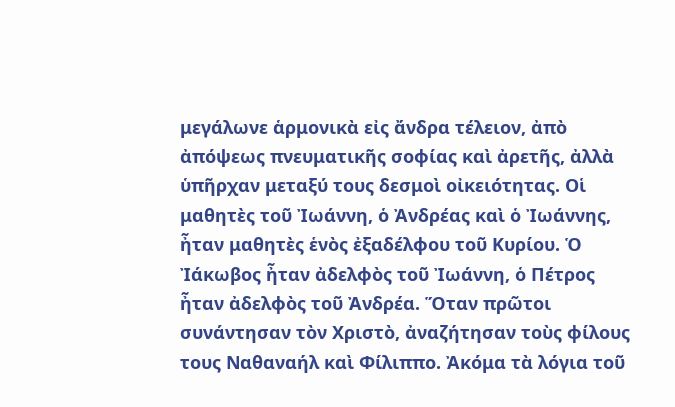μεγάλωνε ἁρμονικὰ εἰς ἄνδρα τέλειον, ἀπὸ ἀπόψεως πνευματικῆς σοφίας καὶ ἀρετῆς, ἀλλὰ ὑπῆρχαν μεταξύ τους δεσμοὶ οἰκειότητας. Οἱ μαθητὲς τοῦ Ἰωάννη, ὁ Ἀνδρέας καὶ ὁ Ἰωάννης, ἦταν μαθητὲς ἑνὸς ἐξαδέλφου τοῦ Κυρίου. Ὁ Ἰάκωβος ἦταν ἀδελφὸς τοῦ Ἰωάννη, ὁ Πέτρος ἦταν ἀδελφὸς τοῦ Ἀνδρέα. Ὅταν πρῶτοι συνάντησαν τὸν Χριστὸ, ἀναζήτησαν τοὺς φίλους τους Ναθαναήλ καὶ Φίλιππο. Ἀκόμα τὰ λόγια τοῦ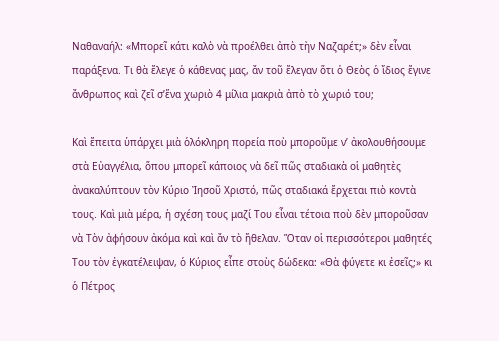Ναθαναήλ: «Μπορεῖ κάτι καλὸ νὰ προέλθει ἀπὸ τὴν Ναζαρέτ;» δὲν εἶναι παράξενα. Τι θὰ ἔλεγε ὁ κάθενας μας, ἄν τοῦ ἔλεγαν ὅτι ὁ Θεὸς ὁ ἴδιος ἔγινε ἄνθρωπος καὶ ζεῖ σ’ἕνα χωριὸ 4 μίλια μακριὰ ἀπὸ τὸ χωριό του;

Καὶ ἔπειτα ὑπάρχει μιὰ ὁλόκληρη πορεία ποὺ μποροῦμε ν’ ἀκολουθήσουμε στὰ Εὐαγγέλια, ὅπου μπορεῖ κάποιος νὰ δεῖ πῶς σταδιακὰ οἱ μαθητὲς ἀνακαλύπτουν τὸν Κύριο Ἰησοῦ Χριστό, πῶς σταδιακά ἔρχεται πιὸ κοντὰ τους. Καὶ μιὰ μέρα, ἡ σχέση τους μαζί Του εἶναι τέτοια ποὺ δὲν μποροῦσαν νὰ Τὸν ἀφήσουν ἀκόμα καὶ καὶ ἄν τὸ ἤθελαν. Ὅταν οἱ περισσότεροι μαθητές Του τὸν ἐγκατέλειψαν, ὁ Κύριος εἶπε στοὺς δώδεκα: «Θὰ φύγετε κι ἐσεῖς;» κι ὁ Πέτρος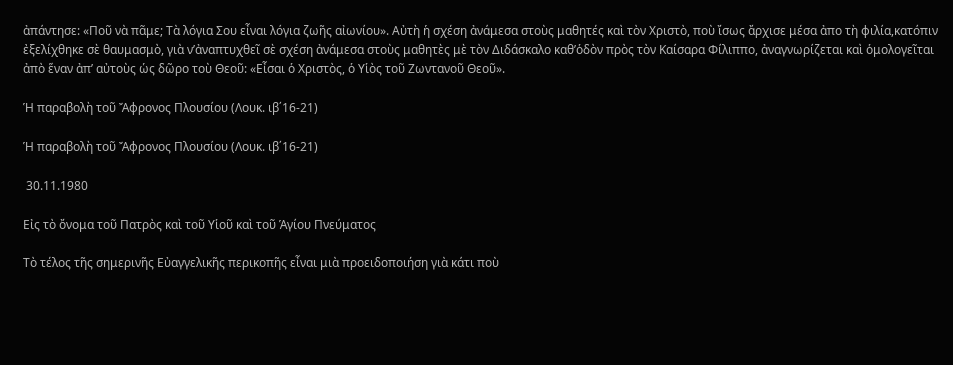ἀπάντησε: «Ποῦ νὰ πᾶμε; Τὰ λόγια Σου εἶναι λόγια ζωῆς αἰωνίου». Αὐτὴ ἡ σχέση ἀνάμεσα στοὺς μαθητές καὶ τὸν Χριστὸ, ποὺ ἴσως ἄρχισε μέσα ἀπο τὴ φιλία,κατόπιν ἐξελίχθηκε σὲ θαυμασμὸ, γιὰ ν’ἀναπτυχθεῖ σὲ σχέση ἀνάμεσα στοὺς μαθητὲς μὲ τὸν Διδάσκαλο καθ’ὁδὸν πρὸς τὸν Καίσαρα Φίλιππο, ἀναγνωρίζεται καὶ ὁμολογεῖται ἀπὸ ἕναν ἀπ’ αὐτοὺς ὡς δῶρο τοὺ Θεοῦ: «Εἶσαι ὁ Χριστὸς, ὁ Υἱὸς τοῦ Ζωντανοῦ Θεοῦ».

Ἡ παραβολὴ τοῦ Ἄφρονος Πλουσίου (Λουκ. ιβ΄16-21)

Ἡ παραβολὴ τοῦ Ἄφρονος Πλουσίου (Λουκ. ιβ΄16-21)

 30.11.1980

Εἰς τὸ ὄνομα τοῦ Πατρὸς καὶ τοῦ Υἱοῦ καὶ τοῦ Ἁγίου Πνεύματος

Τὸ τέλος τῆς σημερινῆς Εὐαγγελικῆς περικοπῆς εἶναι μιὰ προειδοποιήση γιὰ κάτι ποὺ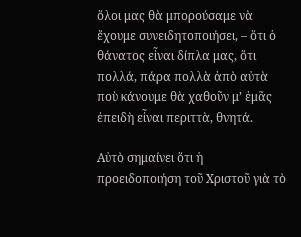ὅλοι μας θὰ μπορούσαμε νὰ ἔχουμε συνειδητοποιήσει, – ὅτι ὁ θάνατος εἶναι δίπλα μας, ὅτι πολλά, πάρα πολλὰ ἀπὸ αὐτὰ ποὺ κάνουμε θὰ χαθοῦν μ’ ἐμᾶς ἐπειδὴ εἶναι περιττὰ, θνητά.

Αὐτὸ σημαίνει ὅτι ἡ προειδοποιήση τοῦ Χριστοῦ γιὰ τὸ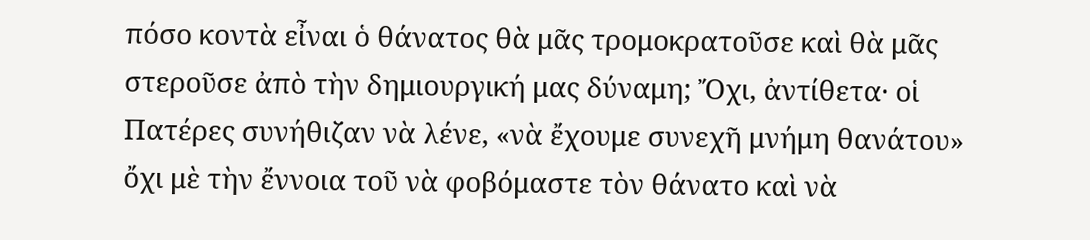πόσο κοντὰ εἶναι ὁ θάνατος θὰ μᾶς τρομοκρατοῦσε καὶ θὰ μᾶς στεροῦσε ἀπὸ τὴν δημιουργική μας δύναμη; Ὄχι, ἀντίθετα· οἱ Πατέρες συνήθιζαν νὰ λένε, «νὰ ἔχουμε συνεχῆ μνήμη θανάτου» ὄχι μὲ τὴν ἔννοια τοῦ νὰ φοβόμαστε τὸν θάνατο καὶ νὰ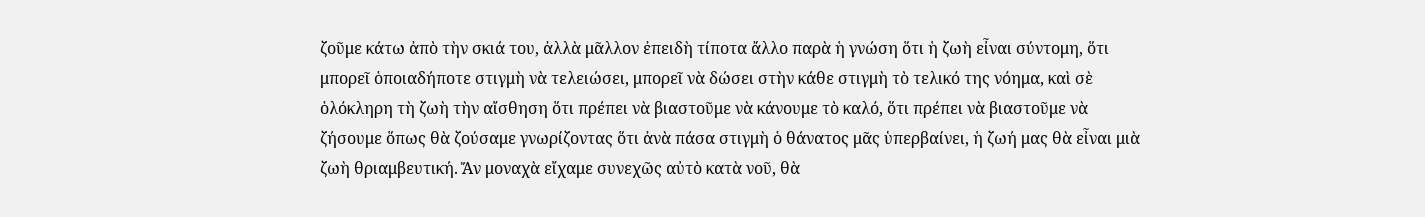ζοῦμε κάτω ἀπὸ τὴν σκιά του, ἀλλὰ μᾶλλον ἐπειδὴ τίποτα ἄλλο παρὰ ἡ γνώση ὅτι ἡ ζωὴ εἶναι σύντομη, ὅτι μπορεῖ ὁποιαδήποτε στιγμὴ νὰ τελειώσει, μπορεῖ νὰ δώσει στὴν κάθε στιγμὴ τὸ τελικό της νόημα, καὶ σὲ ὁλόκληρη τὴ ζωὴ τὴν αἴσθηση ὅτι πρέπει νὰ βιαστοῦμε νὰ κάνουμε τὸ καλό, ὅτι πρέπει νὰ βιαστοῦμε νὰ ζήσουμε ὅπως θὰ ζούσαμε γνωρίζοντας ὅτι ἀνὰ πάσα στιγμὴ ὁ θάνατος μᾶς ὑπερβαίνει, ἡ ζωή μας θὰ εἶναι μιὰ ζωὴ θριαμβευτική. Ἄν μοναχὰ εἴχαμε συνεχῶς αὐτὸ κατὰ νοῦ, θὰ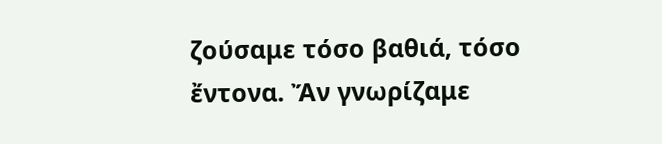ζούσαμε τόσο βαθιά, τόσο ἔντονα. Ἄν γνωρίζαμε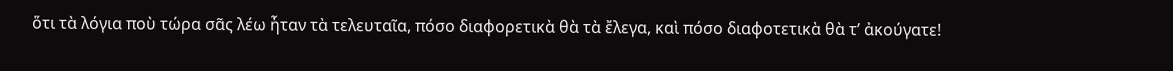ὅτι τὰ λόγια ποὺ τώρα σᾶς λέω ἦταν τὰ τελευταῖα, πόσο διαφορετικὰ θὰ τὰ ἔλεγα, καὶ πόσο διαφοτετικὰ θὰ τ’ ἀκούγατε!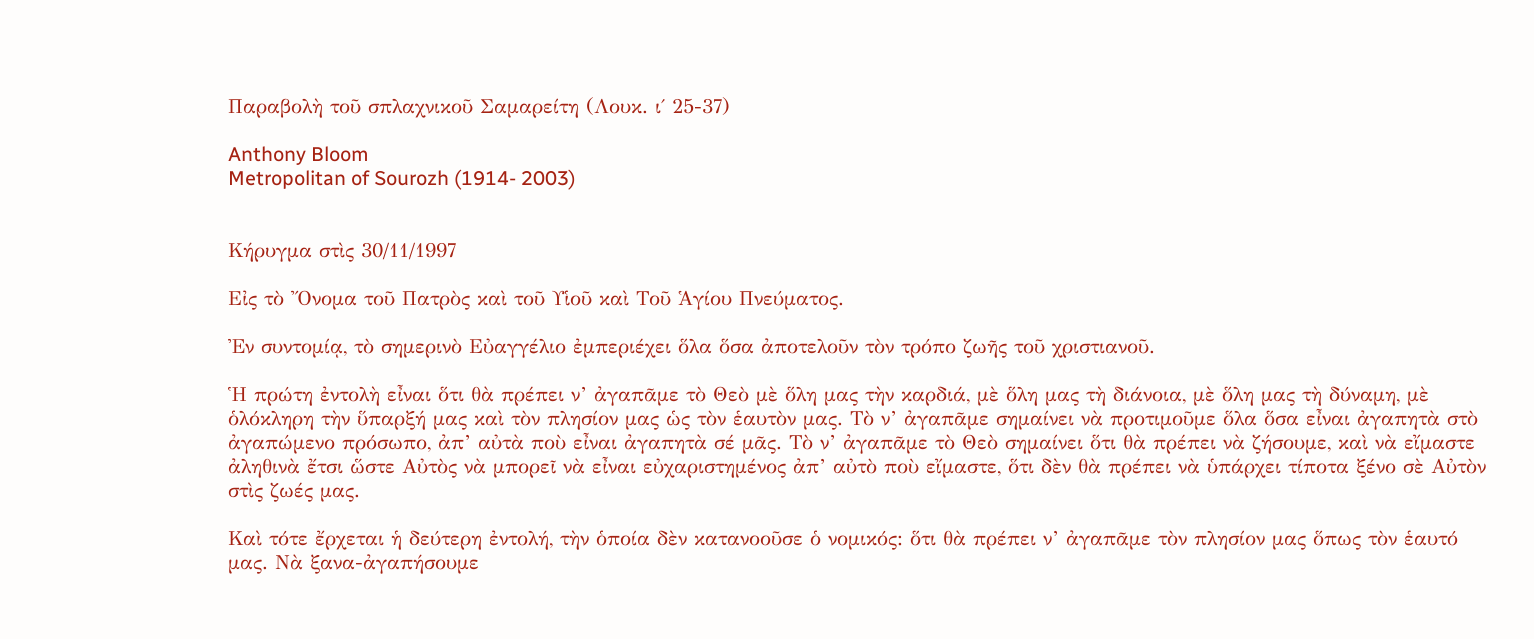Παραβολὴ τοῦ σπλαχνικοῦ Σαμαρείτη (Λουκ. ι΄ 25-37)

Anthony Bloom
Metropolitan of Sourozh (1914- 2003)


Κήρυγμα στὶς 30/11/1997

Εἰς τὸ Ὄνομα τοῦ Πατρὸς καὶ τοῦ Υἱοῦ καὶ Τοῦ Ἁγίου Πνεύματος.

Ἐν συντομίᾳ, τὸ σημερινὸ Εὐαγγέλιο ἐμπεριέχει ὅλα ὅσα ἀποτελοῦν τὸν τρόπο ζωῆς τοῦ χριστιανοῦ.

Ἡ πρώτη ἐντολὴ εἶναι ὅτι θὰ πρέπει ν’ ἀγαπᾶμε τὸ Θεὸ μὲ ὅλη μας τὴν καρδιά, μὲ ὅλη μας τὴ διάνοια, μὲ ὅλη μας τὴ δύναμη, μὲ ὁλόκληρη τὴν ὕπαρξή μας καὶ τὸν πλησίον μας ὡς τὸν ἑαυτὸν μας. Τὸ ν’ ἀγαπᾶμε σημαίνει νὰ προτιμοῦμε ὅλα ὅσα εἶναι ἀγαπητὰ στὸ ἀγαπώμενο πρόσωπο, ἀπ’ αὐτὰ ποὺ εἶναι ἀγαπητὰ σέ μᾶς. Τὸ ν’ ἀγαπᾶμε τὸ Θεὸ σημαίνει ὅτι θὰ πρέπει νὰ ζήσουμε, καὶ νὰ εἴμαστε ἀληθινὰ ἔτσι ὥστε Αὐτὸς νὰ μπορεῖ νὰ εἶναι εὐχαριστημένος ἀπ’ αὐτὸ ποὺ εἴμαστε, ὅτι δὲν θὰ πρέπει νὰ ὑπάρχει τίποτα ξένο σὲ Αὐτὸν στὶς ζωές μας.

Καὶ τότε ἔρχεται ἡ δεύτερη ἐντολή, τὴν ὁποία δὲν κατανοοῦσε ὁ νομικός: ὅτι θὰ πρέπει ν’ ἀγαπᾶμε τὸν πλησίον μας ὅπως τὸν ἑαυτό μας. Νὰ ξανα-ἀγαπήσουμε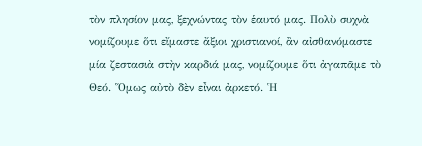τὸν πλησίον μας, ξεχνώντας τὸν ἑαυτό μας. Πολὺ συχνὰ νομίζουμε ὅτι εἴμαστε ἄξιοι χριστιανοί, ἂν αἰσθανόμαστε μία ζεστασιὰ στὴν καρδιά μας, νομίζουμε ὅτι ἀγαπᾶμε τὸ Θεό. Ὅμως αὐτὸ δὲν εἶναι ἀρκετό. Ἡ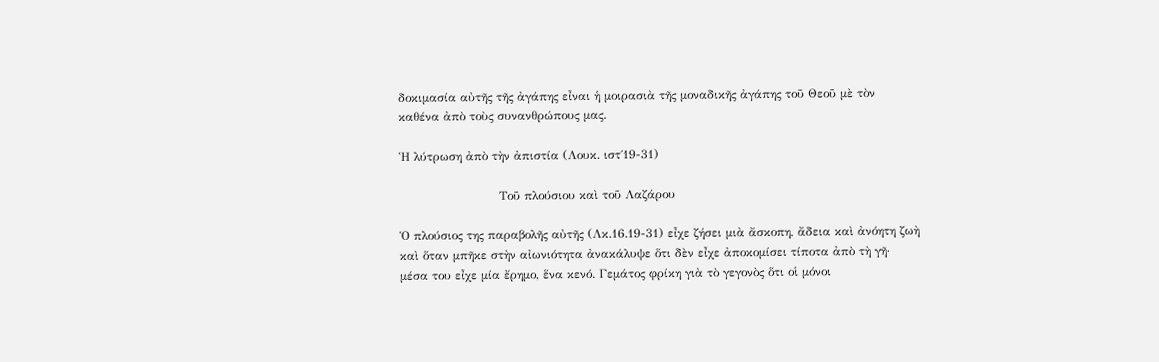δοκιμασία αὐτῆς τῆς ἀγάπης εἶναι ἡ μοιρασιὰ τῆς μοναδικῆς ἀγάπης τοῦ Θεοῦ μὲ τὸν καθένα ἀπὸ τοὺς συνανθρώπους μας.

Ἡ λύτρωση ἀπὸ τὴν ἀπιστία (Λουκ. ιστ΄19-31)

                         Τοῦ πλούσιου καὶ τοῦ Λαζάρου

Ὁ πλούσιος της παραβολῆς αὐτῆς (Λκ.16.19-31) εἶχε ζήσει μιὰ ἄσκοπη, ἄδεια καὶ ἀνόητη ζωὴ καὶ ὅταν μπῆκε στὴν αἰωνιότητα ἀνακάλυψε ὅτι δὲν εἶχε ἀποκομίσει τίποτα ἀπὸ τὴ γῆ· μέσα του εἶχε μία ἔρημο, ἕνα κενό. Γεμάτος φρίκη γιὰ τὸ γεγονὸς ὅτι οἱ μόνοι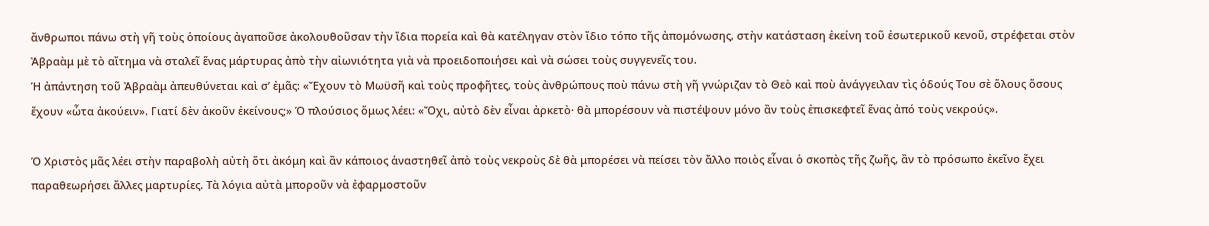ἄνθρωποι πάνω στὴ γῆ τοὺς ὁποίους ἀγαποῦσε ἀκολουθοῦσαν τὴν ἴδια πορεία καὶ θὰ κατέληγαν στὸν ἴδιο τόπο τῆς ἀπομόνωσης, στὴν κατάσταση ἐκείνη τοῦ ἐσωτερικοῦ κενοῦ, στρέφεται στὸν Ἀβραὰμ μὲ τὸ αἴτημα νὰ σταλεῖ ἕνας μάρτυρας ἀπὸ τὴν αἰωνιότητα γιὰ νὰ προειδοποιήσει καὶ νὰ σώσει τοὺς συγγενεῖς του.
Ἡ ἀπάντηση τοῦ Ἀβραὰμ ἀπευθύνεται καὶ σ’ ἐμᾶς: «Ἔχουν τὸ Μωϋσῆ καὶ τοὺς προφῆτες, τοὺς ἀνθρώπους ποὺ πάνω στὴ γῆ γνώριζαν τὸ Θεὸ καὶ ποὺ ἀνάγγειλαν τὶς ὁδούς Του σὲ ὅλους ὅσους ἔχουν «ὦτα ἀκούειν». Γιατί δὲν ἀκοῦν ἐκείνους;» Ὁ πλούσιος ὅμως λέει: «Ὄχι, αὐτὸ δὲν εἶναι ἀρκετὸ· θὰ μπορέσουν νὰ πιστέψουν μόνο ἂν τοὺς ἐπισκεφτεῖ ἕνας ἀπό τοὺς νεκρούς».

Ὁ Χριστὸς μᾶς λέει στὴν παραβολὴ αὐτὴ ὅτι ἀκόμη καὶ ἂν κάποιος ἀναστηθεῖ ἀπὸ τοὺς νεκροὺς δὲ θὰ μπορέσει νὰ πείσει τὸν ἄλλο ποιὸς εἶναι ὁ σκοπὸς τῆς ζωῆς, ἂν τὸ πρόσωπο ἐκεῖνο ἔχει παραθεωρήσει ἄλλες μαρτυρίες. Τὰ λόγια αὐτὰ μποροῦν νὰ ἐφαρμοστοῦν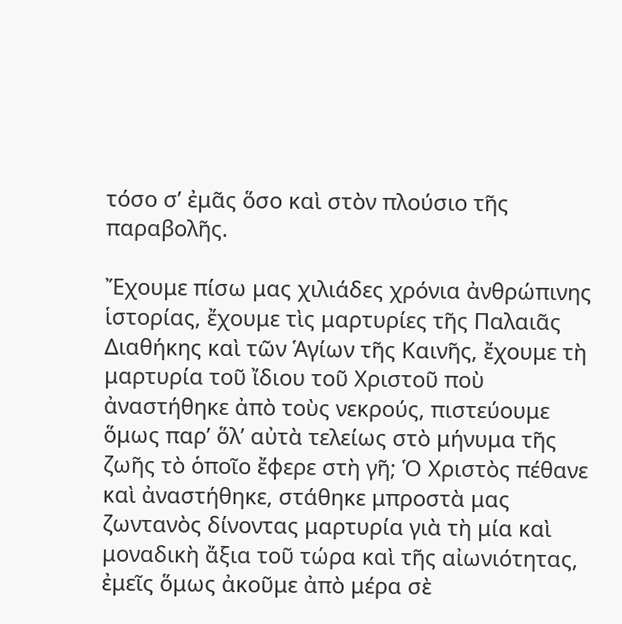τόσο σ’ ἐμᾶς ὅσο καὶ στὸν πλούσιο τῆς παραβολῆς.

Ἔχουμε πίσω μας χιλιάδες χρόνια ἀνθρώπινης ἱστορίας, ἔχουμε τὶς μαρτυρίες τῆς Παλαιᾶς Διαθήκης καὶ τῶν Ἁγίων τῆς Καινῆς, ἔχουμε τὴ μαρτυρία τοῦ ἴδιου τοῦ Χριστοῦ ποὺ ἀναστήθηκε ἀπὸ τοὺς νεκρούς, πιστεύουμε ὅμως παρ’ ὅλ’ αὐτὰ τελείως στὸ μήνυμα τῆς ζωῆς τὸ ὁποῖο ἔφερε στὴ γῆ; Ὁ Χριστὸς πέθανε καὶ ἀναστήθηκε, στάθηκε μπροστὰ μας ζωντανὸς δίνοντας μαρτυρία γιὰ τὴ μία καὶ μοναδικὴ ἄξια τοῦ τώρα καὶ τῆς αἰωνιότητας, ἐμεῖς ὅμως ἀκοῦμε ἀπὸ μέρα σὲ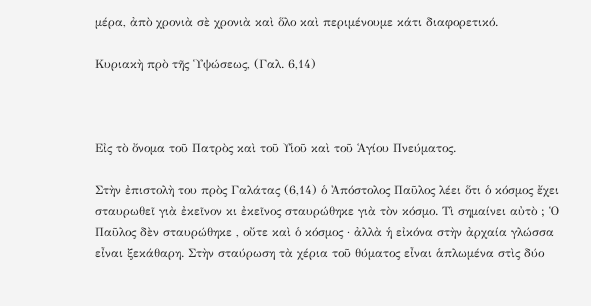μέρα, ἀπὸ χρονιὰ σὲ χρονιὰ καὶ ὅλο καὶ περιμένουμε κάτι διαφορετικό.

Κυριακὴ πρὸ τῆς Ὑψώσεως, (Γαλ. 6,14)



Εἰς τὸ ὄνομα τοῦ Πατρὸς καὶ τοῦ Υἱοῦ καὶ τοῦ Ἁγίου Πνεύματος.

Στὴν ἐπιστολὴ του πρὸς Γαλάτας (6,14) ὁ Ἀπόστολος Παῦλος λέει ὅτι ὁ κόσμος ἔχει σταυρωθεῖ γιὰ ἐκεῖνον κι ἐκεῖνος σταυρώθηκε γιὰ τὸν κόσμο. Τὶ σημαίνει αὐτὸ ; Ὁ Παῦλος δὲν σταυρώθηκε , οὔτε καὶ ὁ κόσμος · ἀλλὰ ἡ εἰκόνα στὴν ἀρχαία γλώσσα εἶναι ξεκάθαρη. Στὴν σταύρωση τὰ χέρια τοῦ θύματος εἶναι ἁπλωμένα στὶς δύο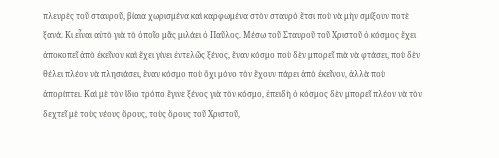πλευρὲς τοῦ σταυροῦ, βίαια χωρισμένα καὶ καρφωμένα στὸν σταυρό ἔτσι ποὺ νὰ μὴν σμίξουν ποτὲ ξανά. Κι εἶναι αὐτὸ γιὰ τὸ ὁποῖο μᾶς μιλάει ὁ Παῦλος. Μέσω τοῦ Σταυροῦ τοῦ Χριστοῦ ὁ κόσμος ἔχει ἀποκοπεῖ ἀπὸ ἐκεῖνον καὶ ἔχει γίνει ἐντελῶς ξένος, ἕναν κόσμο ποὺ δὲν μπορεῖ πιὰ νὰ φτάσει, ποὺ δὲν θέλει πλέον νὰ πλησιάσει, ἕναν κόσμο ποὺ ὄχι μόνο τὸν ἔχουν πάρει ἀπὸ ἐκεῖνον, ἀλλὰ ποὺ ἀπορίπτει. Καὶ μὲ τὸν ἴδιο τρόπο ἔγινε ξένος γιὰ τὸν κόσμο, ἐπειδὴ ὁ κόσμος δὲν μπορεῖ πλέον νὰ τὸν δεχτεῖ μὲ τοὺς νέους ὅρους, τοὺς ὅρους τοῦ Χριστοῦ,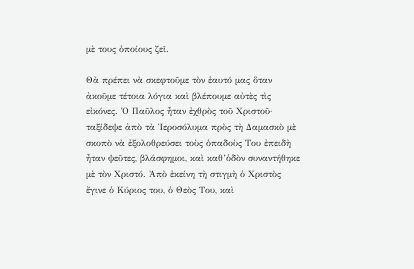μὲ τους ὁποίους ζεῖ.

Θὰ πρέπει νὰ σκεφτοῦμε τὸν ἑαυτό μας ὅταν ἀκοῦμε τέτοια λόγια καὶ βλέπουμε αὐτὲς τὶς εἰκόνες. Ὁ Παῦλος ἦταν ἐχθρὸς τοῦ Χριστοῦ· ταξίδεψε ἀπὸ τὰ Ἱεροσόλυμα πρὸς τὴ Δαμασκὸ μὲ σκοπὸ νὰ ἐξολοθρεύσει τοὺς ὁπαδοὺς Του ἐπειδὴ ἦταν ψεῦτες, βλάσφημοι, καὶ καθ’ὁδὸν συναντήθηκε μὲ τὸν Χριστό. Ἀπὸ ἐκείνη τὴ στιγμὴ ὁ Χριστὸς ἔγινε ὁ Κύριος του, ὁ Θεὸς Του, καὶ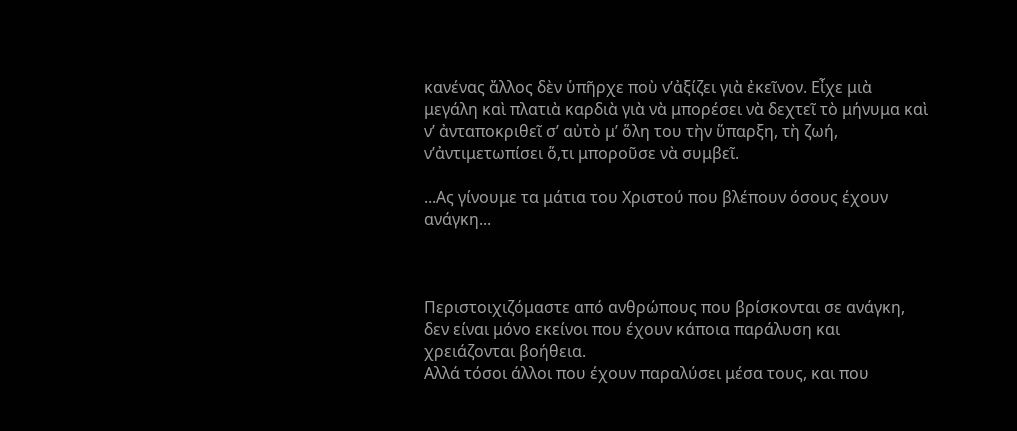κανένας ἄλλος δὲν ὑπῆρχε ποὺ ν’ἀξίζει γιὰ ἐκεῖνον. Εἶχε μιὰ μεγάλη καὶ πλατιὰ καρδιὰ γιὰ νὰ μπορέσει νὰ δεχτεῖ τὸ μήνυμα καὶ ν’ ἀνταποκριθεῖ σ’ αὐτὸ μ’ ὅλη του τὴν ὕπαρξη, τὴ ζωή, ν’ἀντιμετωπίσει ὅ,τι μποροῦσε νὰ συμβεῖ.

...Ας γίνουμε τα μάτια του Χριστού που βλέπουν όσους έχουν ανάγκη...



Περιστοιχιζόμαστε από ανθρώπους που βρίσκονται σε ανάγκη, δεν είναι μόνο εκείνοι που έχουν κάποια παράλυση και χρειάζονται βοήθεια.
Αλλά τόσοι άλλοι που έχουν παραλύσει μέσα τους, και που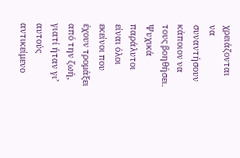χρειάζονται να συναντήσουν κάποιον να τους βοηθήσει.
Ψυχικά παράλυτοι είναι όλοι εκείνοι που έχουν τρομάξει από την ζωή, γιατί ήταν γι’ αυτούς αντικείμενο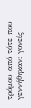τρόμου από τότε που γεννήθηκαν: γονείς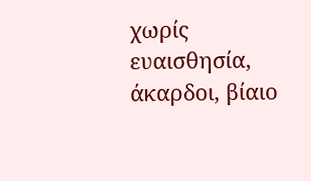χωρίς ευαισθησία, άκαρδοι, βίαιο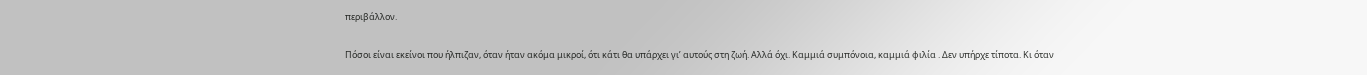περιβάλλον.

Πόσοι είναι εκείνοι που ήλπιζαν, όταν ήταν ακόμα μικροί, ότι κάτι θα υπάρχει γι’ αυτούς στη ζωή. Αλλά όχι. Καμμιά συμπόνοια, καμμιά φιλία . Δεν υπήρχε τίποτα. Κι όταν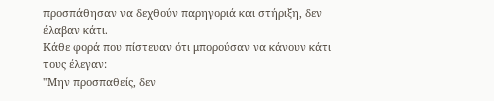προσπάθησαν να δεχθούν παρηγοριά και στήριξη, δεν έλαβαν κάτι.
Κάθε φορά που πίστευαν ότι μπορούσαν να κάνουν κάτι τους έλεγαν:
''Μην προσπαθείς, δεν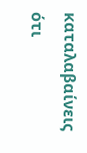καταλαβαίνεις ότι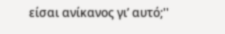είσαι ανίκανος γι’ αυτό;''